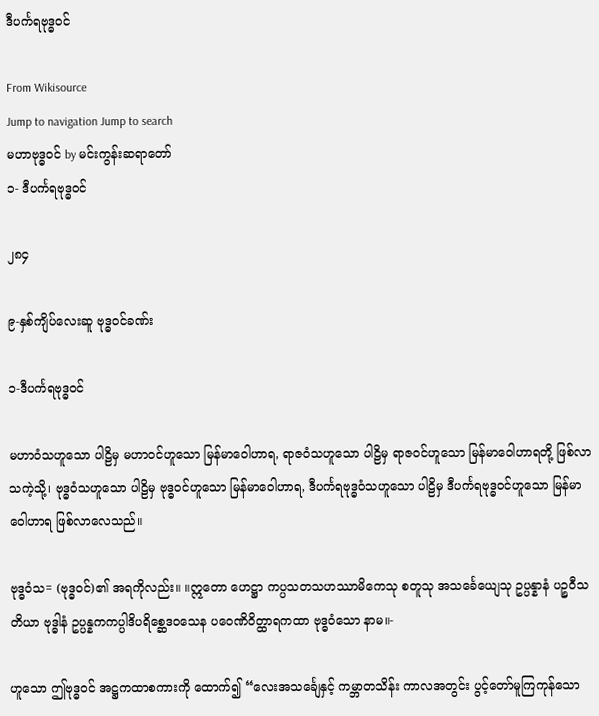ဒီပင်္ကရဗုဒ္ဓဝင်

From Wikisource
Jump to navigation Jump to search
မဟာဗုဒ္ဓဝင် by မင်းကွန်းဆရာတော်
၁- ဒီပင်္ကရဗုဒ္ဓဝင်

၂၈၄

၉-နှစ်ကျိပ်လေးဆူ ဗုဒ္ဓဝင်ခဏ်း

၁-ဒီပင်္ကရဗုဒ္ဓဝင်

မဟာဝံသဟူသော ပါဠိမှ မဟာဝင်ဟူသော မြန်မာဝေါဟာရ, ရာဇဝံသဟူသော ပါဠိမှ ရာဇဝင်ဟူသော မြန်မာဝေါဟာရတို့ ဖြစ်လာသကဲ့သို့၊ ဗုဒ္ဓဝံသဟူသော ပါဠိမှ ဗုဒ္ဓဝင်ဟူသော မြန်မာဝေါဟာရ, ဒီပင်္ကရဗုဒ္ဓဝံသဟူသော ပါဠိမှ ဒီပင်္ကရဗုဒ္ဓဝင်ဟူသော မြန်မာဝေါဟာရ ဖြစ်လာလေသည်။

ဗုဒ္ဓဝံသ= (ဗုဒ္ဓဝင်)၏ အရကိုလည်း။ ။ဣတော ဟေဋ္ဌာ ကပ္ပသတသဟဿာမိကေသု စတူသု အသင်္ခေယျေသု ဥပ္ပန္နာနံ ပဉ္စဝီသတိယာ ဗုဒ္ဓါနံ ဥပ္ပန္နကကပ္ပါဒိပရိစ္ဆေဒဝသေန ပဝေဏိဝိတ္ထာရကထာ ဗုဒ္ဓဝံသော နာမ။-

ဟူသော ဤဗုဒ္ဓဝင် အဋ္ဌကထာစကားကို ထောက်၍ “လေးအသင်္ချေနှင့် ကမ္ဘာတသိန်း ကာလအတွင်း ပွင့်တော်မူကြကုန်သော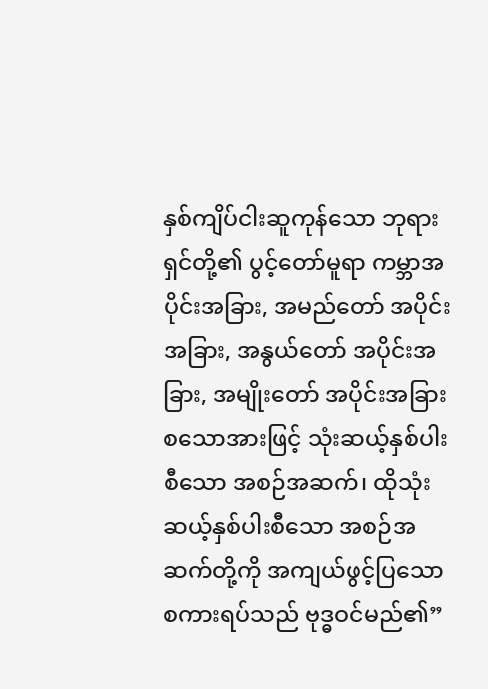နှစ်ကျိပ်ငါးဆူကုန်သော ဘုရားရှင်တို့၏ ပွင့်တော်မူရာ ကမ္ဘာအပိုင်းအခြား, အမည်တော် အပိုင်းအခြား, အနွယ်တော် အပိုင်းအခြား, အမျိုးတော် အပိုင်းအခြား စသောအားဖြင့် သုံးဆယ့်နှစ်ပါးစီသော အစဉ်အဆက်၊ ထိုသုံးဆယ့်နှစ်ပါးစီသော အစဉ်အဆက်တို့ကို အကျယ်ဖွင့်ပြသော စကားရပ်သည် ဗုဒ္ဓဝင်မည်၏”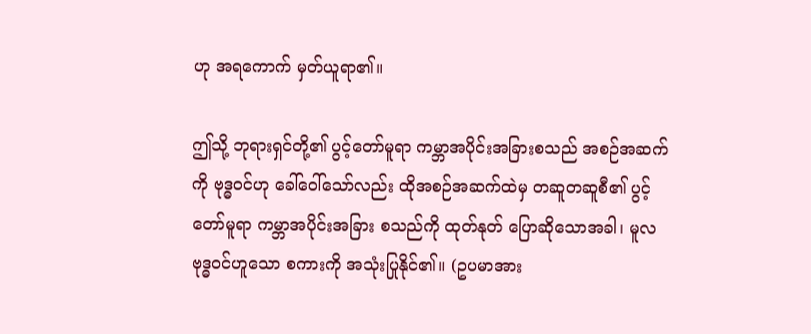ဟု အရကောက် မှတ်ယူရာ၏။

ဤသို့ ဘုရားရှင်တို့၏ ပွင့်တော်မူရာ ကမ္ဘာအပိုင်းအခြားစသည် အစဉ်အဆက်ကို ဗုဒ္ဓဝင်ဟု ခေါ်ဝေါ်သော်လည်း ထိုအစဉ်အဆက်ထဲမှ တဆူတဆူစီ၏ ပွင့်တော်မူရာ ကမ္ဘာအပိုင်းအခြား စသည်ကို ထုတ်နုတ် ပြောဆိုသောအခါ၊ မူလ ဗုဒ္ဓဝင်ဟူသော စကားကို အသုံးပြုနိုင်၏။ (ဥပမာအား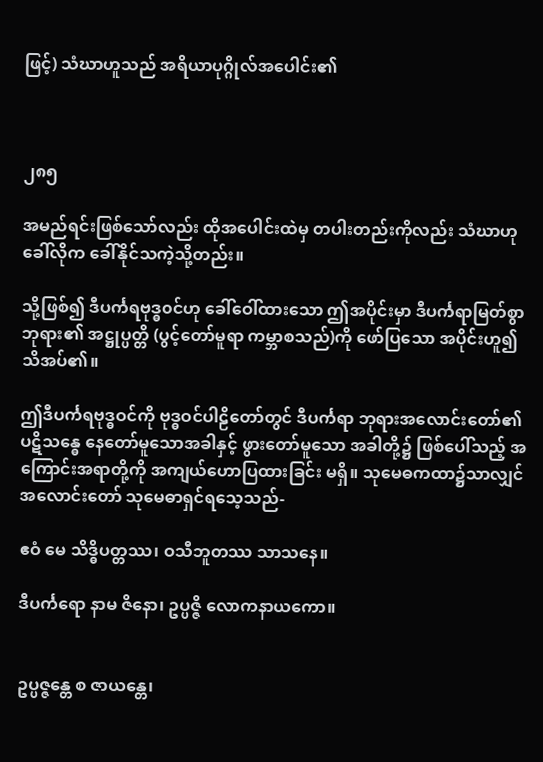ဖြင့်) သံဃာဟူသည် အရိယာပုဂ္ဂိုလ်အပေါင်း၏



၂၈၅

အမည်ရင်းဖြစ်သော်လည်း ထိုအပေါင်းထဲမှ တပါးတည်းကိုလည်း သံဃာဟု ခေါ်လိုက ခေါ်နိုင်သကဲ့သို့တည်း။

သို့ဖြစ်၍ ဒီပင်္ကရဗုဒ္ဓ၀င်ဟု ခေါ်ဝေါ်ထားသော ဤအပိုင်းမှာ ဒီပင်္ကရာမြတ်စွာဘုရား၏ အဋ္ဌုပ္ပတ္တိ (ပွင့်တော်မူရာ ကမ္ဘာစသည်)ကို ဖော်ပြသော အပိုင်းဟူ၍ သိအပ်၏။

ဤဒီပင်္ကရဗုဒ္ဓဝင်ကို ဗုဒ္ဓဝင်ပါဠိတော်တွင် ဒီပင်္ကရာ ဘုရားအလောင်းတော်၏ ပဋိသန္ဓေ နေတော်မူသောအခါနှင့် ဖွားတော်မူသော အခါတို့၌ ဖြစ်ပေါ်သည့် အကြောင်းအရာတို့ကို အကျယ်ဟောပြထားခြင်း မရှိ။ သုမေဓကထာ၌သာလျှင် အလောင်းတော် သုမေဓာရှင်ရသေ့သည်-

ဧဝံ မေ သိဒ္ဓိပတ္တဿ၊ ဝသီဘူတဿ သာသနေ။

ဒီပင်္ကရော နာမ ဇိနော၊ ဥပ္ပဇ္ဇိ လောကနာယကော။


ဥပ္ပဇ္ဇန္တေ စ ဇာယန္တေ၊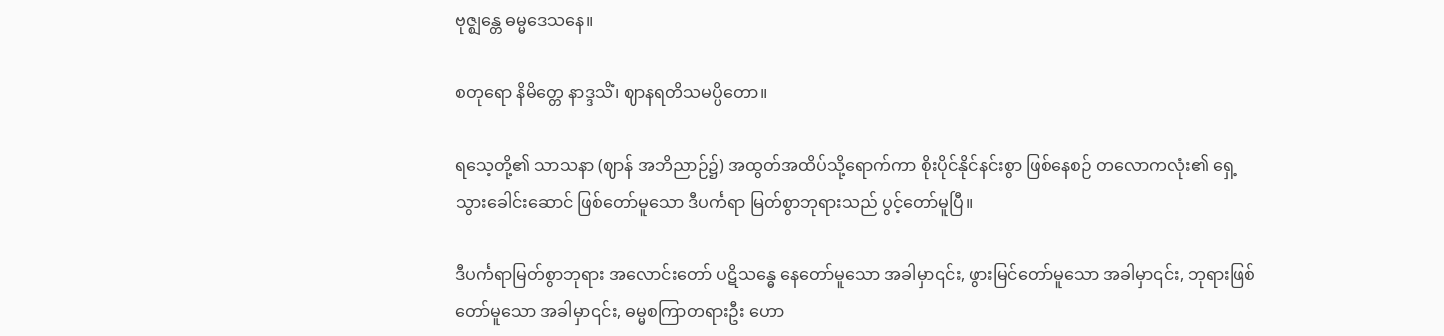ဗုဇ္ဈန္တေ ဓမ္မဒေသနေ။

စတုရော နိမိတ္တေ နာဒ္ဒသိံ၊ ဈာနရတိသမပ္ပိတော။

ရသေ့တို့၏ သာသနာ (ဈာန် အဘိညာဉ်၌) အထွတ်အထိပ်သို့ရောက်ကာ စိုးပိုင်နိုင်နင်းစွာ ဖြစ်နေစဉ် တလောကလုံး၏ ရှေ့သွားခေါင်းဆောင် ဖြစ်တော်မူသော ဒီပင်္ကရာ မြတ်စွာဘုရားသည် ပွင့်တော်မူပြီ။

ဒီပင်္ကရာမြတ်စွာဘုရား အလောင်းတော် ပဋိသန္ဓေ နေတော်မူသော အခါမှာ၎င်း, ဖွားမြင်တော်မူသော အခါမှာ၎င်း, ဘုရားဖြစ်တော်မူသော အခါမှာ၎င်း, ဓမ္မစကြာတရားဦး ဟော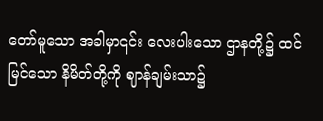တော်မူသော အခါမှာ၎င်း လေးပါးသော ဌာနတို့၌ ထင်မြင်သော နိမိတ်တို့ကို ဈာန်ချမ်းသာ၌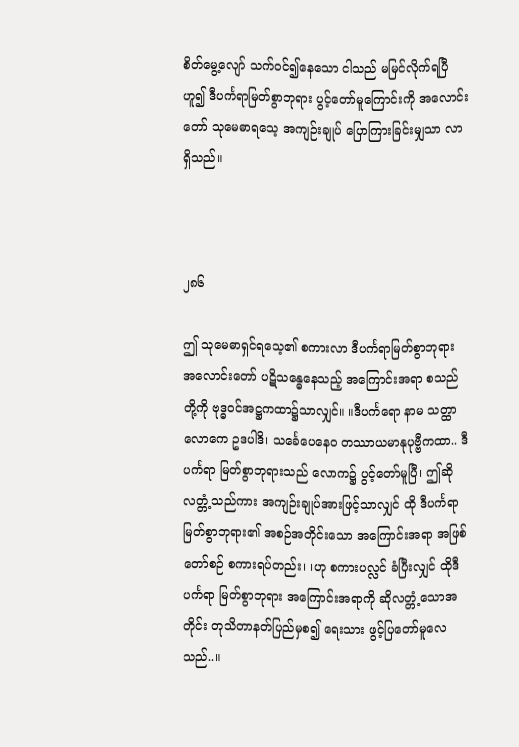စိတ်မွေ့လျော် သက်ဝင်၍နေသော ငါသည် မမြင်လိုက်ရပြီဟူ၍ ဒီပင်္ကရာမြတ်စွာဘုရား ပွင့်တော်မူကြောင်းကို အလောင်းတော် သုမေဓာရသေ့ အကျဉ်းချုပ် ပြောကြားခြင်းမျှသာ လာရှိသည်။



၂၈၆

ဤ သုမေဓာရှင်ရသေ့၏ စကားလာ ဒီပင်္ကရာမြတ်စွာဘုရား အလောင်းတော် ပဋိသန္ဓေနေသည့် အကြောင်းအရာ စသည်တို့ကို ဗုဒ္ဓဝင်အဋ္ဌကထာ၌သာလျှင်။ ။ဒီပင်္ကရော နာမ သတ္ထာ လောကေ ဥဒပါဒိ၊ သင်္ခေပေနေဝ တဿာယမာနုပုဗ္ဗီကထာ.. ဒီပင်္ကရာ မြတ်စွာဘုရားသည် လောက၌ ပွင့်တော်မူပြီ၊ ဤဆိုလတ္တံ့သည်ကား အကျဉ်းချုပ်အားဖြင့်သာလျှင် ထို ဒီပင်္ကရာ မြတ်စွာဘုရား၏ အစဉ်အတိုင်းသော အကြောင်းအရာ အဖြစ်တော်စဉ် စကားရပ်တည်း၊ ၊ဟု စကားပလ္လင် ခံပြီးလျှင် ထိုဒီပင်္ကရာ မြတ်စွာဘုရား အကြောင်းအရာကို ဆိုလတ္တံ့သောအတိုင်း တုသိတာနတ်ပြည်မှစ၍ ရေးသား ဖွင့်ပြတော်မူလေသည်..။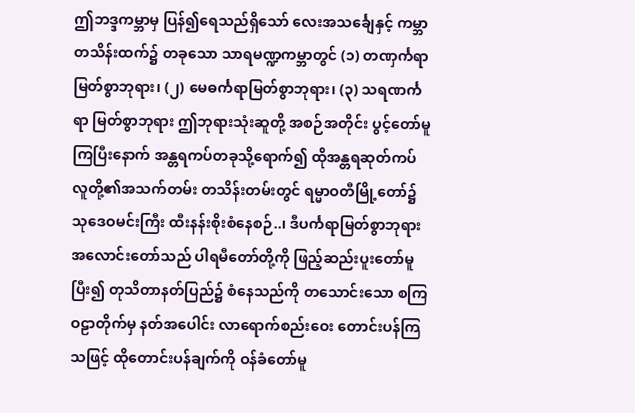ဤဘဒ္ဒကမ္ဘာမှ ပြန်၍ရေသည်ရှိသော် လေးအသင်္ချေနှင့် ကမ္ဘာတသိန်းထက်၌ တခုသော သာရမဏ္ဍကမ္ဘာတွင် (၁) တဏှင်္ကရာ မြတ်စွာဘုရား၊ (၂) မေဓင်္ကရာမြတ်စွာဘုရား၊ (၃) သရဏင်္ကရာ မြတ်စွာဘုရား ဤဘုရားသုံးဆူတို့ အစဉ်အတိုင်း ပွင့်တော်မူကြပြီးနောက် အန္တရကပ်တခုသို့ရောက်၍ ထိုအန္တရဆုတ်ကပ် လူတို့၏အသက်တမ်း တသိန်းတမ်းတွင် ရမ္မာဝတီမြို့တော်၌ သုဒေဝမင်းကြီး ထီးနန်းစိုးစံနေစဉ်..၊ ဒီပင်္ကရာမြတ်စွာဘုရား အလောင်းတော်သည် ပါရမီတော်တို့ကို ဖြည့်ဆည်းပူးတော်မူပြီး၍ တုသိတာနတ်ပြည်၌ စံနေသည်ကို တသောင်းသော စကြဝဠာတိုက်မှ နတ်အပေါင်း လာရောက်စည်းဝေး တောင်းပန်ကြသဖြင့် ထိုတောင်းပန်ချက်ကို ဝန်ခံတော်မူ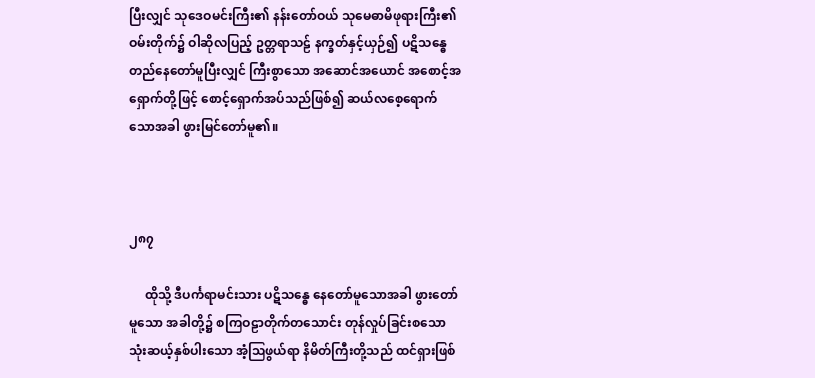ပြီးလျှင် သုဒေဝမင်းကြီး၏ နန်းတော်ဝယ် သုမေဓာမိဖုရားကြီး၏ ဝမ်းတိုက်၌ ဝါဆိုလပြည့် ဥတ္တရာသဠ် နက္ခတ်နှင့်ယှဉ်၍ ပဋိသန္ဓေ တည်နေတော်မူပြီးလျှင် ကြီးစွာသော အဆောင်အယောင် အစောင့်အရှောက်တို့ဖြင့် စောင့်ရှောက်အပ်သည်ဖြစ်၍ ဆယ်လစေ့ရောက် သောအခါ ဖွားမြင်တော်မူ၏။



၂၈၇

     ထိုသို့ ဒီပင်္ကရာမင်းသား ပဋိသန္ဓေ နေတော်မူသောအခါ ဖွားတော်မူသော အခါတို့၌ စကြဝဠာတိုက်တသောင်း တုန်လှုပ်ခြင်းစသော သုံးဆယ့်နှစ်ပါးသော အံ့ဩဖွယ်ရာ နိမိတ်ကြီးတို့သည် ထင်ရှားဖြစ်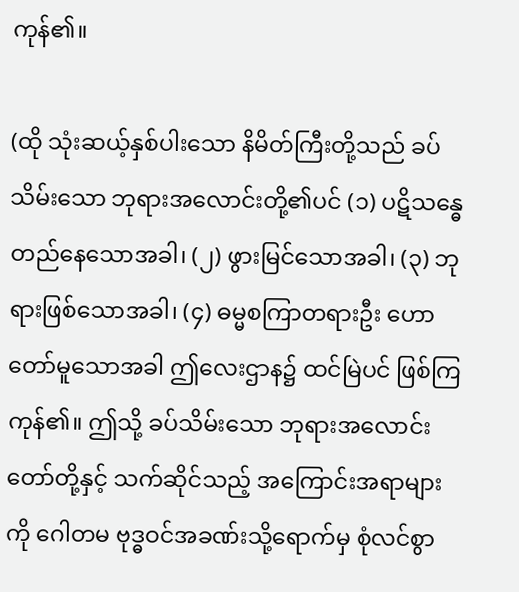ကုန်၏။

(ထို သုံးဆယ့်နှစ်ပါးသော နိမိတ်ကြီးတို့သည် ခပ်သိမ်းသော ဘုရားအလောင်းတို့၏ပင် (၁) ပဋိသန္ဓေ တည်နေသောအခါ၊ (၂) ဖွားမြင်သောအခါ၊ (၃) ဘုရားဖြစ်သောအခါ၊ (၄) ဓမ္မစကြာတရားဦး ဟောတော်မူသောအခါ ဤလေးဌာန၌ ထင်မြဲပင် ဖြစ်ကြကုန်၏။ ဤသို့ ခပ်သိမ်းသော ဘုရားအလောင်းတော်တို့နှင့် သက်ဆိုင်သည့် အကြောင်းအရာများကို ဂေါတမ ဗုဒ္ဓဝင်အခဏ်းသို့ရောက်မှ စုံလင်စွာ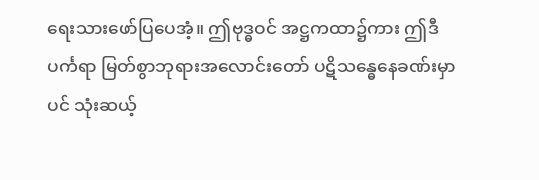ရေးသားဖော်ပြပေအံ့။ ဤဗုဒ္ဓဝင် အဋ္ဌကထာ၌ကား ဤဒီပင်္ကရာ မြတ်စွာဘုရားအလောင်းတော် ပဋိသန္ဓေနေခဏ်းမှာပင် သုံးဆယ့်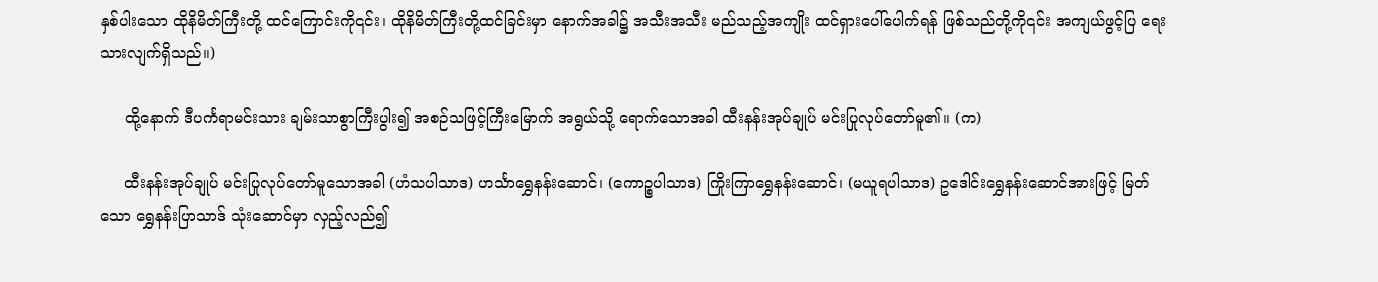နှစ်ပါးသော ထိုနိမိတ်ကြီးတို့ ထင်ကြောင်းကို၎င်း၊ ထိုနိမိတ်ကြီးတို့ထင်ခြင်းမှာ နောက်အခါ၌ အသီးအသီး မည်သည့်အကျိုး ထင်ရှားပေါ်ပေါက်ရန် ဖြစ်သည်တို့ကို၎င်း အကျယ်ဖွင့်ပြ ရေးသားလျက်ရှိသည်။)

     ထို့နောက် ဒီပင်္ကရာမင်းသား ချမ်းသာစွာကြီးပွါး၍ အစဉ်သဖြင့်ကြီးမြောက် အရွယ်သို့ ရောက်သောအခါ ထီးနန်းအုပ်ချုပ် မင်းပြုလုပ်တော်မူ၏။ (က)

     ထီးနန်းအုပ်ချုပ် မင်းပြုလုပ်တော်မူသောအခါ (ဟံသပါသာဒ) ဟင်္သာရွှေနန်းဆောင်၊ (ကောဉ္စပါသာဒ) ကြိုးကြာရွှေနန်းဆောင်၊ (မယူရပါသာဒ) ဥဒေါင်းရွှေနန်းဆောင်အားဖြင့် မြတ်သော ရွှေနန်းပြာသာဒ် သုံးဆောင်မှာ လှည့်လည်၍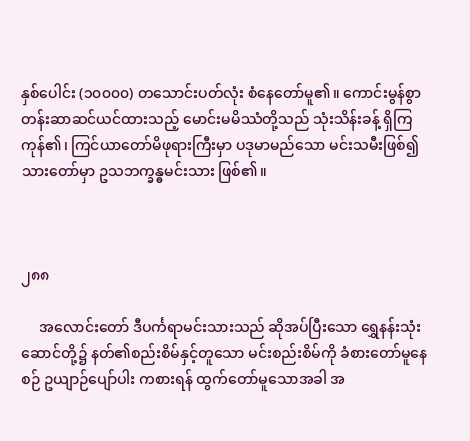နှစ်ပေါင်း (၁၀၀၀၀) တသောင်းပတ်လုံး စံနေတော်မူ၏။ ကောင်းမွန်စွာ တန်းဆာဆင်ယင်ထားသည့် မောင်းမမိဿံတို့သည် သုံးသိန်းခန့် ရှိကြကုန်၏၊ ကြင်ယာတော်မိဖုရားကြီးမှာ ပဒုမာမည်သော မင်းသမီးဖြစ်၍ သားတော်မှာ ဥသဘက္ခန္ဓမင်းသား ဖြစ်၏။



၂၈၈

     အလောင်းတော် ဒီပင်္ကရာမင်းသားသည် ဆိုအပ်ပြီးသော ရွှေနန်းသုံးဆောင်တို့၌ နတ်၏စည်းစိမ်နှင့်တူသော မင်းစည်းစိမ်ကို ခံစားတော်မူနေစဉ် ဥယျာဉ်ပျော်ပါး ကစားရန် ထွက်တော်မူသောအခါ အ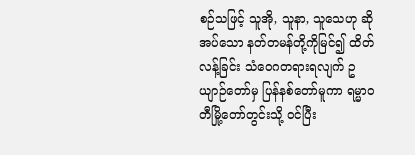စဉ်သဖြင့် သူအို, သူနာ, သူသေဟု ဆိုအပ်သော နတ်တမန်တို့ကိုမြင်၍ ထိတ်လန့်ခြင်း သံဝေဂတရားရလျက် ဥယျာဉ်တော်မှ ပြန်နစ်တော်မူကာ ရမ္မာဝတီမြို့တော်တွင်းသို့ ဝင်ပြီး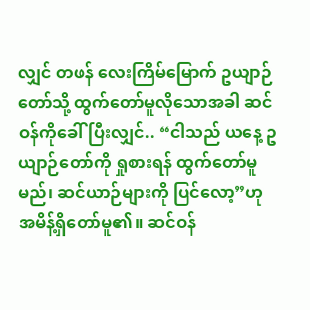လျှင် တဖန် လေးကြိမ်မြောက် ဥယျာဉ်တော်သို့ ထွက်တော်မူလိုသောအခါ ဆင်ဝန်ကိုခေါ်ပြီးလျှင်.. “ငါသည် ယနေ့ ဥယျာဉ်တော်ကို ရှုစားရန် ထွက်တော်မူမည်၊ ဆင်ယာဉ်များကို ပြင်လော့”ဟု အမိန့်ရှိတော်မူ၏။ ဆင်ဝန်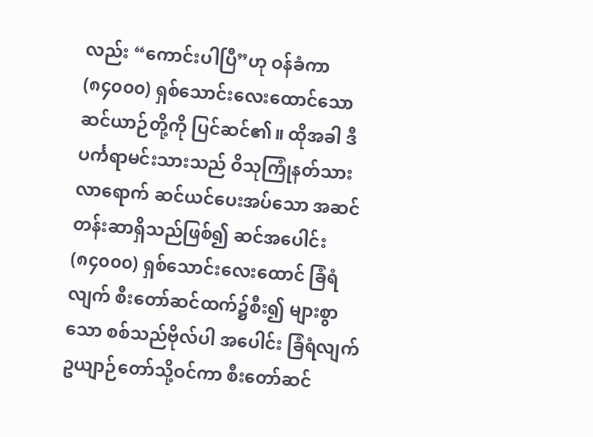လည်း “ကောင်းပါပြီ”ဟု ဝန်ခံကာ (၈၄၀၀၀) ရှစ်သောင်းလေးထောင်သော ဆင်ယာဉ်တို့ကို ပြင်ဆင်၏။ ထိုအခါ ဒီပင်္ကရာမင်းသားသည် ဝိသုကြုံနတ်သား လာရောက် ဆင်ယင်ပေးအပ်သော အဆင်တန်းဆာရှိသည်ဖြစ်၍ ဆင်အပေါင်း (၈၄၀၀၀) ရှစ်သောင်းလေးထောင် ခြံရံလျက် စီးတော်ဆင်ထက်၌စီး၍ များစွာသော စစ်သည်ဗိုလ်ပါ အပေါင်း ခြံရံလျက် ဥယျာဉ်တော်သို့ဝင်ကာ စီးတော်ဆင်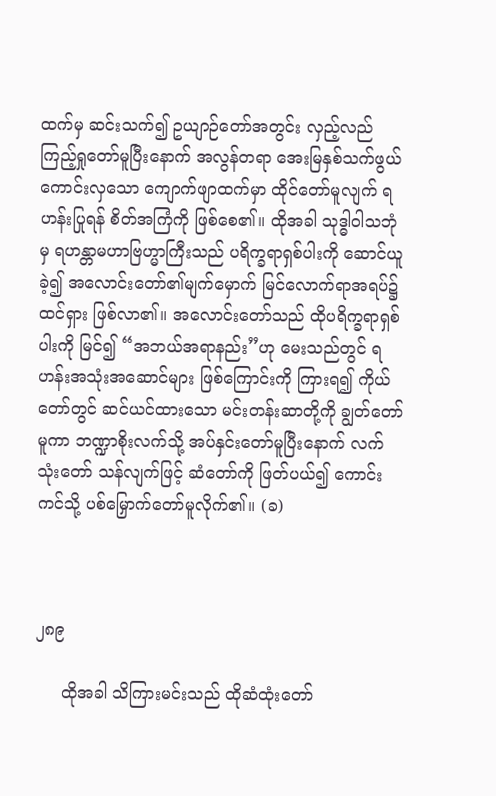ထက်မှ ဆင်းသက်၍ ဥယျာဉ်တော်အတွင်း လှည့်လည်ကြည့်ရှုတော်မူပြီးနောက် အလွန်တရာ အေးမြနှစ်သက်ဖွယ် ကောင်းလှသော ကျောက်ဖျာထက်မှာ ထိုင်တော်မူလျက် ရဟန်းပြုရန် စိတ်အကြံကို ဖြစ်စေ၏။ ထိုအခါ သုဒ္ဓါဝါသဘုံမှ ရဟန္တာမဟာဗြဟ္မာကြီးသည် ပရိက္ခရာရှစ်ပါးကို ဆောင်ယူခဲ့၍ အလောင်းတော်၏မျက်မှောက် မြင်လောက်ရာအရပ်၌ ထင်ရှား ဖြစ်လာ၏။ အလောင်းတော်သည် ထိုပရိက္ခရာရှစ်ပါးကို မြင်၍ “အဘယ်အရာနည်း”ဟု မေးသည်တွင် ရဟန်းအသုံးအဆောင်များ ဖြစ်ကြောင်းကို ကြားရ၍ ကိုယ်တော်တွင် ဆင်ယင်ထားသော မင်းတန်းဆာတို့ကို ချွတ်တော်မူကာ ဘဏ္ဍာစိုးလက်သို့ အပ်နှင်းတော်မူပြီးနောက် လက်သုံးတော် သန်လျက်ဖြင့် ဆံတော်ကို ဖြတ်ပယ်၍ ကောင်းကင်သို့ ပစ်မြှောက်တော်မူလိုက်၏။ (ခ)



၂၈၉

     ထိုအခါ သိကြားမင်းသည် ထိုဆံထုံးတော်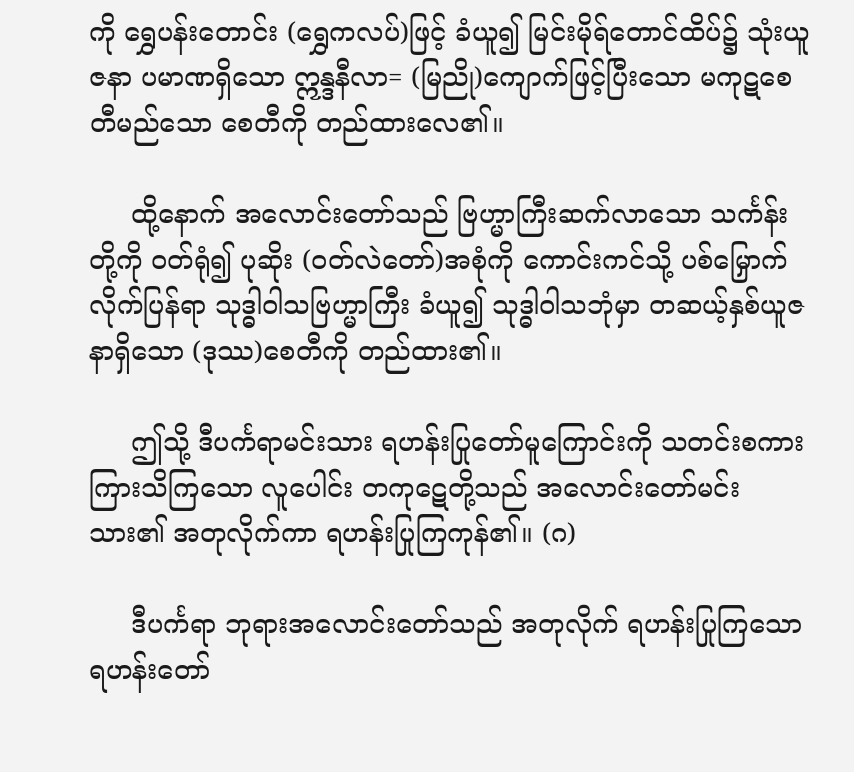ကို ရွှေပန်းတောင်း (ရွှေကလပ်)ဖြင့် ခံယူ၍ မြင်းမိုရ်တောင်ထိပ်၌ သုံးယူဇနာ ပမာဏရှိသော ဣန္ဒနီလာ= (မြညို)ကျောက်ဖြင့်ပြီးသော မကုဋစေတီမည်သော စေတီကို တည်ထားလေ၏။

     ထို့နောက် အလောင်းတော်သည် ဗြဟ္မာကြီးဆက်လာသော သင်္ကန်းတို့ကို ဝတ်ရုံ၍ ပုဆိုး (ဝတ်လဲတော်)အစုံကို ကောင်းကင်သို့ ပစ်မြှောက်လိုက်ပြန်ရာ သုဒ္ဓါဝါသဗြဟ္မာကြီး ခံယူ၍ သုဒ္ဓါဝါသဘုံမှာ တဆယ့်နှစ်ယူဇနာရှိသော (ဒုဿ)စေတီကို တည်ထား၏။

     ဤသို့ ဒီပင်္ကရာမင်းသား ရဟန်းပြုတော်မူကြောင်းကို သတင်းစကား ကြားသိကြသော လူပေါင်း တကုဋေတို့သည် အလောင်းတော်မင်းသား၏ အတုလိုက်ကာ ရဟန်းပြုကြကုန်၏။ (ဂ)

     ဒီပင်္ကရာ ဘုရားအလောင်းတော်သည် အတုလိုက် ရဟန်းပြုကြသော ရဟန်းတော်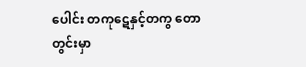ပေါင်း တကုဋေနှင့်တကွ တောတွင်းမှာ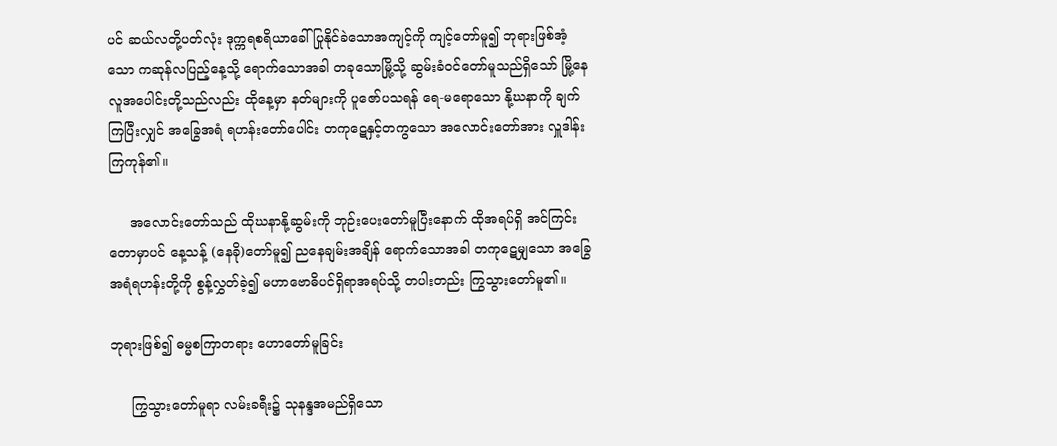ပင် ဆယ်လတို့ပတ်လုံး ဒုက္ကရစရိယာခေါ် ပြုနိုင်ခဲသောအကျင့်ကို ကျင့်တော်မူ၍ ဘုရားဖြစ်အံ့သော ကဆုန်လပြည့်နေ့သို့ ရောက်သောအခါ တခုသောမြို့သို့ ဆွမ်းခံဝင်တော်မူသည်ရှိသော် မြို့နေ လူအပေါင်းတို့သည်လည်း ထိုနေ့မှာ နတ်များကို ပူဇော်ပသရန် ရေ-မရောသော နို့ဃနာကို ချက်ကြပြီးလျှင် အခြွေအရံ ရဟန်းတော်ပေါင်း တကုဋေနှင့်တကွသော အလောင်းတော်အား လှူဒါန်းကြကုန်၏။

     အလောင်းတော်သည် ထိုဃနာနို့ဆွမ်းကို ဘုဉ်းပေးတော်မူပြီးနောက် ထိုအရပ်ရှိ အင်ကြင်းတောမှာပင် နေ့သန့် (နေခို)တော်မူ၍ ညနေချမ်းအချိန် ရောက်သောအခါ တကုဋေမျှသော အခြွေအရံရဟန်းတို့ကို စွန့်လွှတ်ခဲ့၍ မဟာဗောဓိပင်ရှိရာအရပ်သို့ တပါးတည်း ကြွသွားတော်မူ၏။

ဘုရားဖြစ်၍ ဓမ္မစကြာတရား ဟောတော်မူခြင်း

     ကြွသွားတော်မူရာ လမ်းခရီး၌ သုနန္ဒအမည်ရှိသော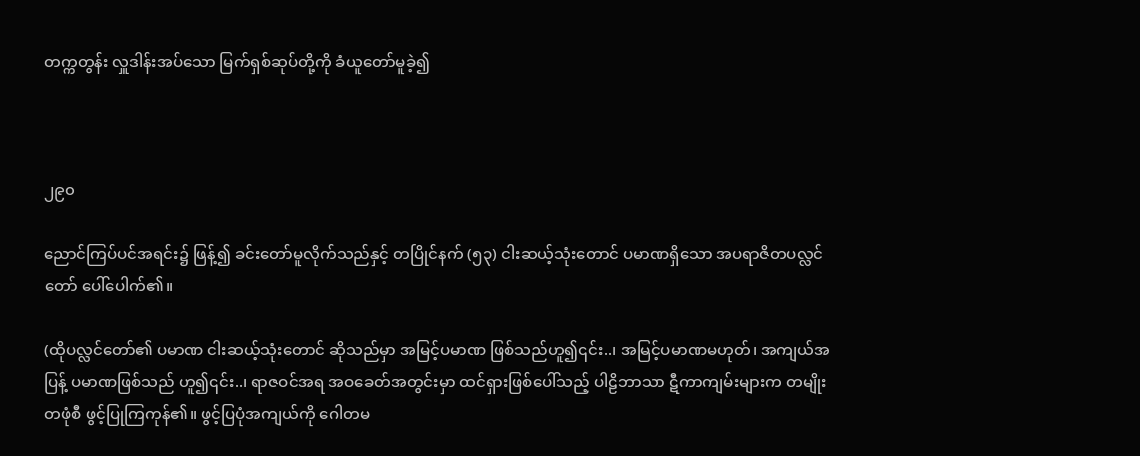တက္ကတွန်း လှူဒါန်းအပ်သော မြက်ရှစ်ဆုပ်တို့ကို ခံယူတော်မူခဲ့၍



၂၉၀

ညောင်ကြပ်ပင်အရင်း၌ ဖြန့်၍ ခင်းတော်မူလိုက်သည်နှင့် တပြိုင်နက် (၅၃) ငါးဆယ့်သုံးတောင် ပမာဏရှိသော အပရာဇိတပလ္လင်တော် ပေါ်ပေါက်၏။

(ထိုပလ္လင်တော်၏ ပမာဏ ငါးဆယ့်သုံးတောင် ဆိုသည်မှာ အမြင့်ပမာဏ ဖြစ်သည်ဟူ၍၎င်း..၊ အမြင့်ပမာဏမဟုတ်၊ အကျယ်အပြန့် ပမာဏဖြစ်သည် ဟူ၍၎င်း..၊ ရာဇဝင်အရ အဝခေတ်အတွင်းမှာ ထင်ရှားဖြစ်ပေါ်သည့် ပါဠိဘာသာ ဋီကာကျမ်းများက တမျိုးတဖုံစီ ဖွင့်ပြုကြကုန်၏။ ဖွင့်ပြပုံအကျယ်ကို ဂေါတမ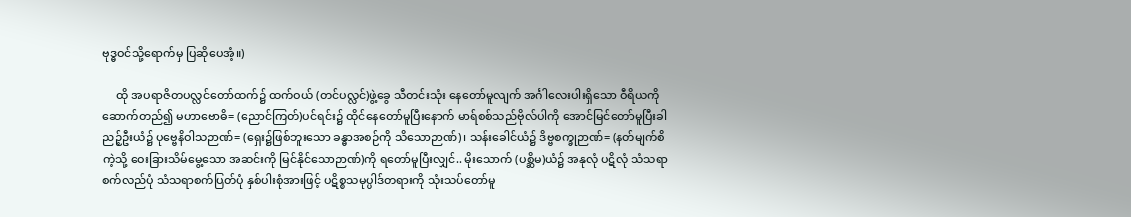ဗုဒ္ဓဝင်သို့ရောက်မှ ပြဆိုပေအံ့။)

     ထို အပရာဇိတပလ္လင်တော်ထက်၌ ထက်ဝယ် (တင်ပလ္လင်)ဖွဲ့ခွေ သီတင်းသုံး နေတော်မူလျက် အင်္ဂါလေးပါးရှိသော ဝီရိယကို ဆောက်တည်၍ မဟာဗောဓိ= (ညောင်ကြတ်)ပင်ရင်း၌ ထိုင်နေတော်မူပြီးနောက် မာရ်စစ်သည်ဗိုလ်ပါကို အောင်မြင်တော်မူပြီးခါ ညဉ့်ဦးယံ၌ ပုဗ္ဗေနိဝါသဉာဏ်= (ရှေး၌ဖြစ်ဘူးသော ခန္ဓာအစဉ်ကို သိသောဉာဏ်)၊ သန်းခေါင်ယံ၌ ဒိဗ္ဗစက္ခုဉာဏ်= (နတ်မျက်စိကဲ့သို့ ဝေးခြားသိမ်မွေ့သော အဆင်းကို မြင်နိုင်သောဉာဏ်)ကို ရတော်မူပြီးလျှင်.. မိုးသောက် (ပစ္ဆိမ)ယံ၌ အနုလုံ ပဋိလုံ သံသရာစက်လည်ပုံ သံသရာစက်ပြတ်ပုံ နှစ်ပါးစုံအားဖြင့် ပဋိစ္စသမုပ္ပါဒ်တရားကို သုံးသပ်တော်မူ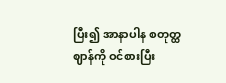ပြီး၍ အာနာပါန စတုတ္ထဈာန်ကို ဝင်စားပြီး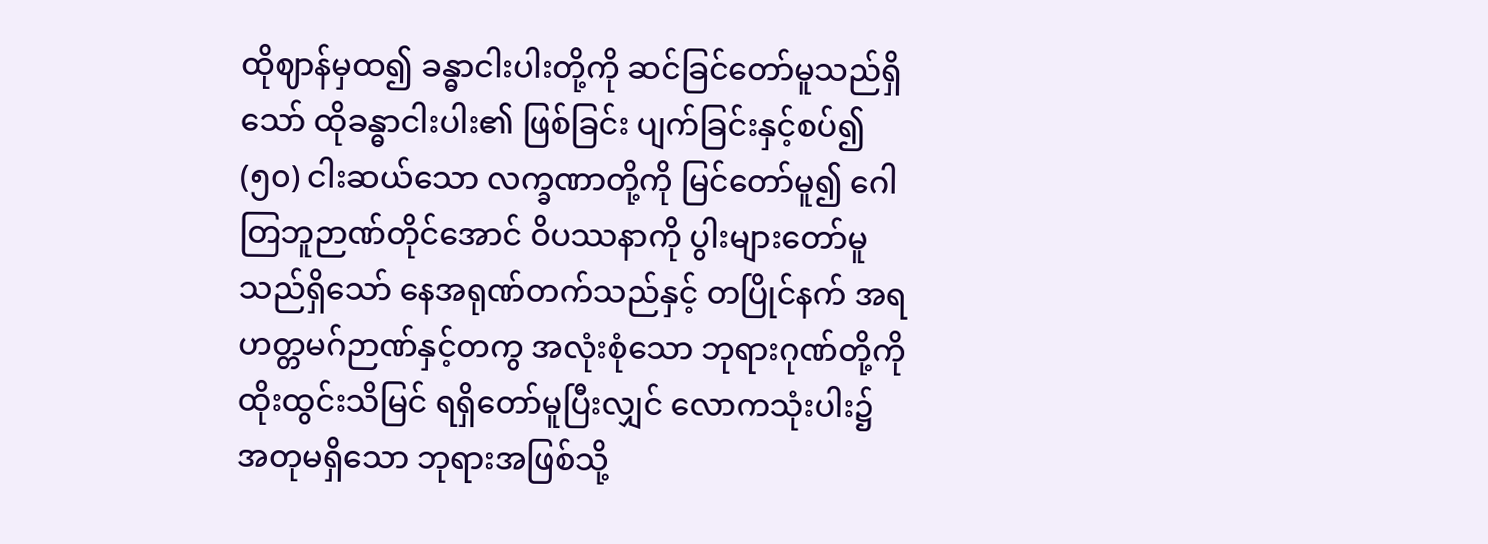ထိုဈာန်မှထ၍ ခန္ဓာငါးပါးတို့ကို ဆင်ခြင်တော်မူသည်ရှိသော် ထိုခန္ဓာငါးပါး၏ ဖြစ်ခြင်း ပျက်ခြင်းနှင့်စပ်၍ (၅၀) ငါးဆယ်သော လက္ခဏာတို့ကို မြင်တော်မူ၍ ဂေါတြဘူဉာဏ်တိုင်အောင် ဝိပဿနာကို ပွါးများတော်မူသည်ရှိသော် နေအရုဏ်တက်သည်နှင့် တပြိုင်နက် အရဟတ္တမဂ်ဉာဏ်နှင့်တကွ အလုံးစုံသော ဘုရားဂုဏ်တို့ကို ထိုးထွင်းသိမြင် ရရှိတော်မူပြီးလျှင် လောကသုံးပါး၌ အတုမရှိသော ဘုရားအဖြစ်သို့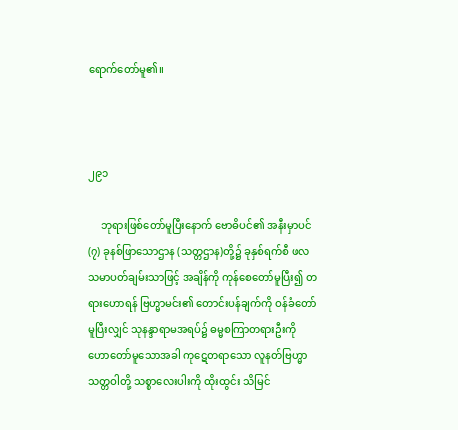ရောက်တော်မူ၏။



၂၉၁

     ဘုရားဖြစ်တော်မူပြီးနောက် ဗောဓိပင်၏ အနီးမှာပင် (၇) ခုနစ်ဖြာသောဌာန (သတ္တဌာန)တို့၌ ခုနှစ်ရက်စီ ဖလသမာပတ်ချမ်းသာဖြင့် အချိန်ကို ကုန်စေတော်မူပြီး၍ တရားဟောရန် ဗြဟ္မာမင်း၏ တောင်းပန်ချက်ကို ဝန်ခံတော်မူပြီးလျှင် သုနန္ဒာရာမအရပ်၌ ဓမ္မစကြာတရားဦးကို ဟောတော်မူသောအခါ ကုဋေတရာသော လူနတ်ဗြဟ္မာ သတ္တဝါတို့ သစ္စာလေးပါးကို ထိုးထွင်း သိမြင်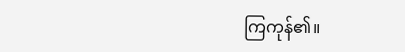ကြကုန်၏။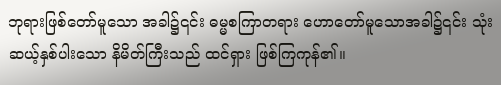ဘုရားဖြစ်တော်မူသော အခါ၌၎င်း ဓမ္မစကြာတရား ဟောတော်မူသောအခါ၌၎င်း သုံးဆယ့်နှစ်ပါးသော နိမိတ်ကြီးသည် ထင်ရှား ဖြစ်ကြကုန်၏။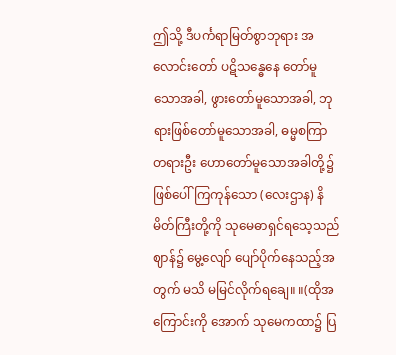ဤသို့ ဒီပင်္ကရာမြတ်စွာဘုရား အလောင်းတော် ပဋိသန္ဓေနေ တော်မူသောအခါ, ဖွားတော်မူသောအခါ, ဘုရားဖြစ်တော်မူသောအခါ, ဓမ္မစကြာတရားဦး ဟောတော်မူသောအခါတို့၌ ဖြစ်ပေါ်ကြကုန်သော (လေးဌာန) နိမိတ်ကြီးတို့ကို သုမေဓာရှင်ရသေ့သည် ဈာန်၌ မွေ့လျော် ပျော်ပိုက်နေသည့်အတွက် မသိ မမြင်လိုက်ရချေ။ ။(ထိုအကြောင်းကို အောက် သုမေကထာ၌ ပြ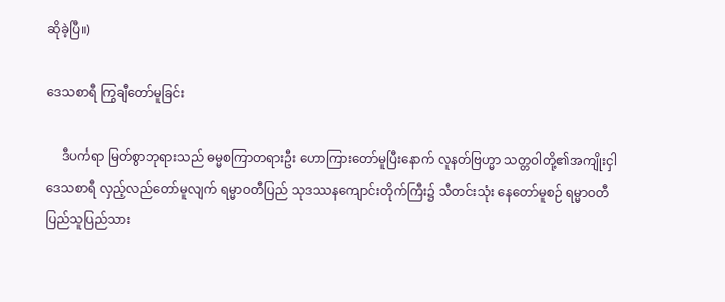ဆိုခဲ့ပြီ။)

ဒေသစာရီ ကြွချီတော်မူခြင်း

     ဒီပင်္ကရာ မြတ်စွာဘုရားသည် ဓမ္မစကြာတရားဦး ဟောကြားတော်မူပြီးနောက် လူနတ်ဗြဟ္မာ သတ္တဝါတို့၏အကျိုးငှါ ဒေသစာရီ လှည့်လည်တော်မူလျက် ရမ္မာဝတီပြည် သုဒဿနကျောင်းတိုက်ကြီး၌ သီတင်းသုံး နေတော်မူစဉ် ရမ္မာဝတီ ပြည်သူပြည်သား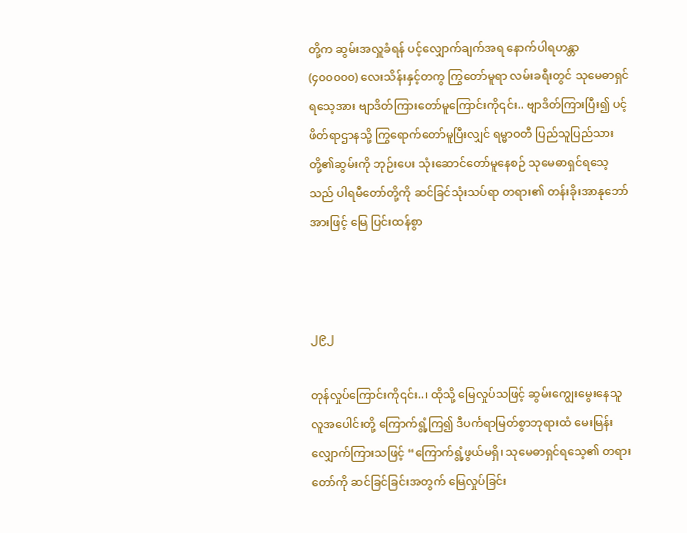တို့က ဆွမ်းအလှူခံရန် ပင့်လျှောက်ချက်အရ နောက်ပါရဟန္တာ (၄၀၀၀၀၀) လေးသိန်းနှင့်တကွ ကြွတော်မူရာ လမ်းခရီးတွင် သုမေဓာရှင်ရသေ့အား ဗျာဒိတ်ကြားတော်မူကြောင်းကို၎င်း.. ဗျာဒိတ်ကြားပြီး၍ ပင့်ဖိတ်ရာဌာနသို့ ကြွရောက်တော်မူပြီးလျှင် ရမ္မာဝတီ ပြည်သူပြည်သားတို့၏ဆွမ်းကို ဘုဉ်းပေး သုံးဆောင်တော်မူနေစဉ် သုမေဓာရှင်ရသေ့သည် ပါရမီတော်တို့ကို ဆင်ခြင်သုံးသပ်ရာ တရား၏ တန်းခိုးအာနုဘော်အားဖြင့် မြေ ပြင်းထန်စွာ



၂၉၂

တုန်လှုပ်ကြောင်းကို၎င်း..၊ ထိုသို့ မြေလှုပ်သဖြင့် ဆွမ်းကျွေးမွေးနေသူ လူအပေါင်းတို့ ကြောက်ရွံ့ကြ၍ ဒီပင်္ကရာမြတ်စွာဘုရားထံ မေးမြန်းလျှောက်ကြားသဖြင့် “ကြောက်ရွံ့ဖွယ်မရှိ၊ သုမေဓာရှင်ရသေ့၏ တရားတော်ကို ဆင်ခြင်ခြင်းအတွက် မြေလှုပ်ခြင်း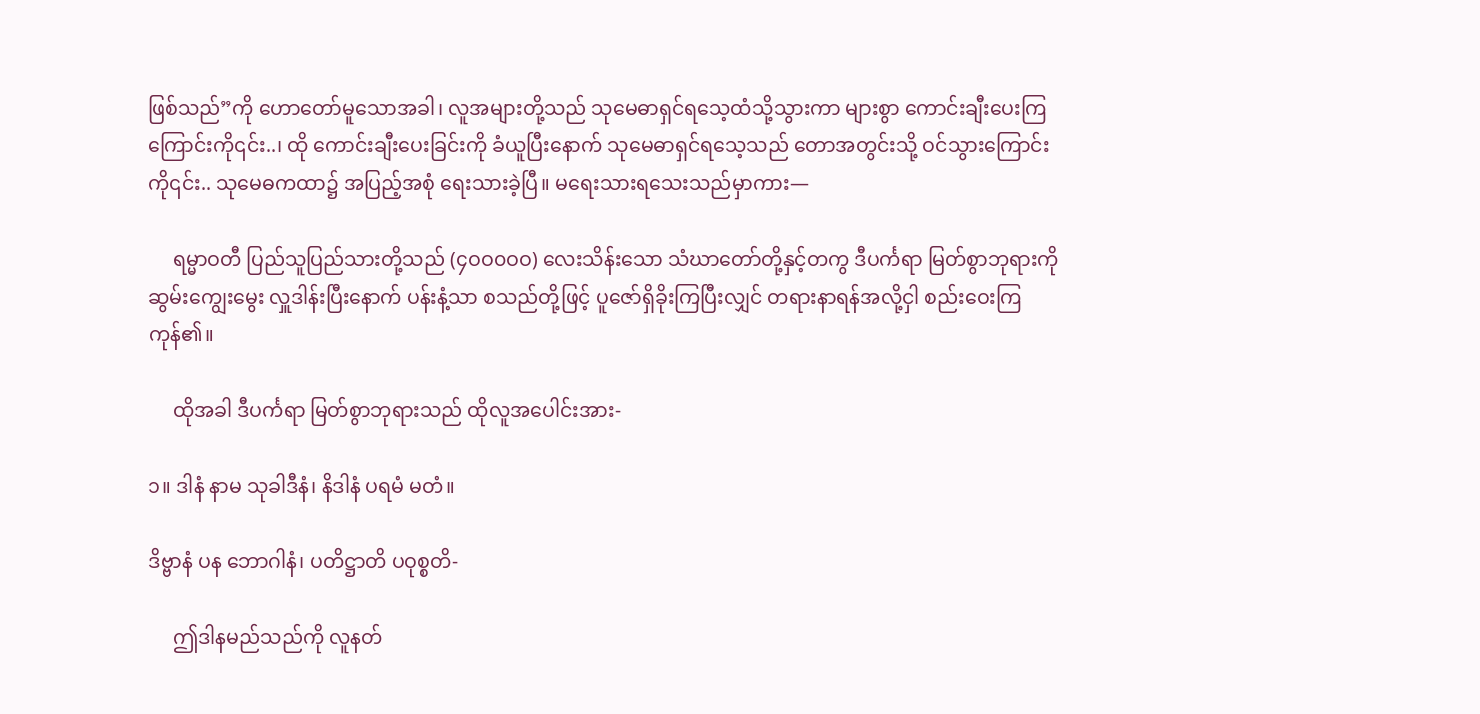ဖြစ်သည်”ကို ဟောတော်မူသောအခါ၊ လူအများတို့သည် သုမေဓာရှင်ရသေ့ထံသို့သွားကာ များစွာ ကောင်းချီးပေးကြကြောင်းကို၎င်း..၊ ထို ကောင်းချီးပေးခြင်းကို ခံယူပြီးနောက် သုမေဓာရှင်ရသေ့သည် တောအတွင်းသို့ ဝင်သွားကြောင်းကို၎င်း.. သုမေဓကထာ၌ အပြည့်အစုံ ရေးသားခဲ့ပြီ။ မရေးသားရသေးသည်မှာကား—

     ရမ္မာဝတီ ပြည်သူပြည်သားတို့သည် (၄ဝဝ၀ဝဝ) လေးသိန်းသော သံဃာတော်တို့နှင့်တကွ ဒီပင်္ကရာ မြတ်စွာဘုရားကို ဆွမ်းကျွေးမွေး လှူဒါန်းပြီးနောက် ပန်းနံ့သာ စသည်တို့ဖြင့် ပူဇော်ရှိခိုးကြပြီးလျှင် တရားနာရန်အလို့ငှါ စည်းဝေးကြကုန်၏။

     ထိုအခါ ဒီပင်္ကရာ မြတ်စွာဘုရားသည် ထိုလူအပေါင်းအား-

၁။ ဒါနံ နာမ သုခါဒီနံ၊ နိဒါနံ ပရမံ မတံ။

ဒိဗ္ဗာနံ ပန ဘောဂါနံ၊ ပတိဋ္ဌာတိ ပဝုစ္စတိ-

     ဤဒါနမည်သည်ကို လူနတ်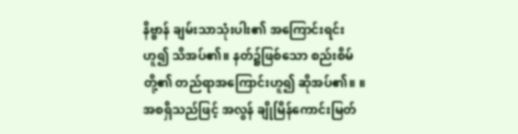နိဗ္ဗာန် ချမ်းသာသုံးပါး၏ အကြောင်းရင်းဟူ၍ သိအပ်၏။ နတ်၌ဖြစ်သော စည်းစိမ်တို့၏ တည်ရာအကြောင်းဟူ၍ ဆိုအပ်၏။ ။အစရှိသည်ဖြင့် အလွန် ချိုမြိန်ကောင်းမြတ်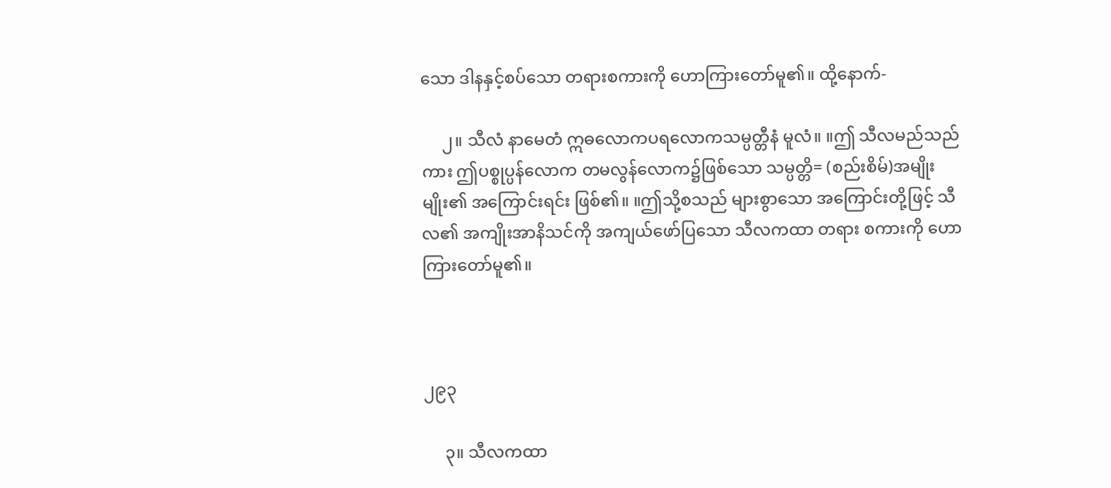သော ဒါနနှင့်စပ်သော တရားစကားကို ဟောကြားတော်မူ၏။ ထို့နောက်-

     ၂။ သီလံ နာမေတံ ဣဓလောကပရလောကသမ္ပတ္တီနံ မူလံ။ ။ဤ သီလမည်သည်ကား ဤပစ္စုပ္ပန်လောက တမလွန်လောက၌ဖြစ်သော သမ္ပတ္တိ= (စည်းစိမ်)အမျိုးမျိုး၏ အကြောင်းရင်း ဖြစ်၏။ ။ဤသို့စသည် များစွာသော အကြောင်းတို့ဖြင့် သီလ၏ အကျိုးအာနိသင်ကို အကျယ်ဖော်ပြသော သီလကထာ တရား စကားကို ဟောကြားတော်မူ၏။



၂၉၃

     ၃။ သီလကထာ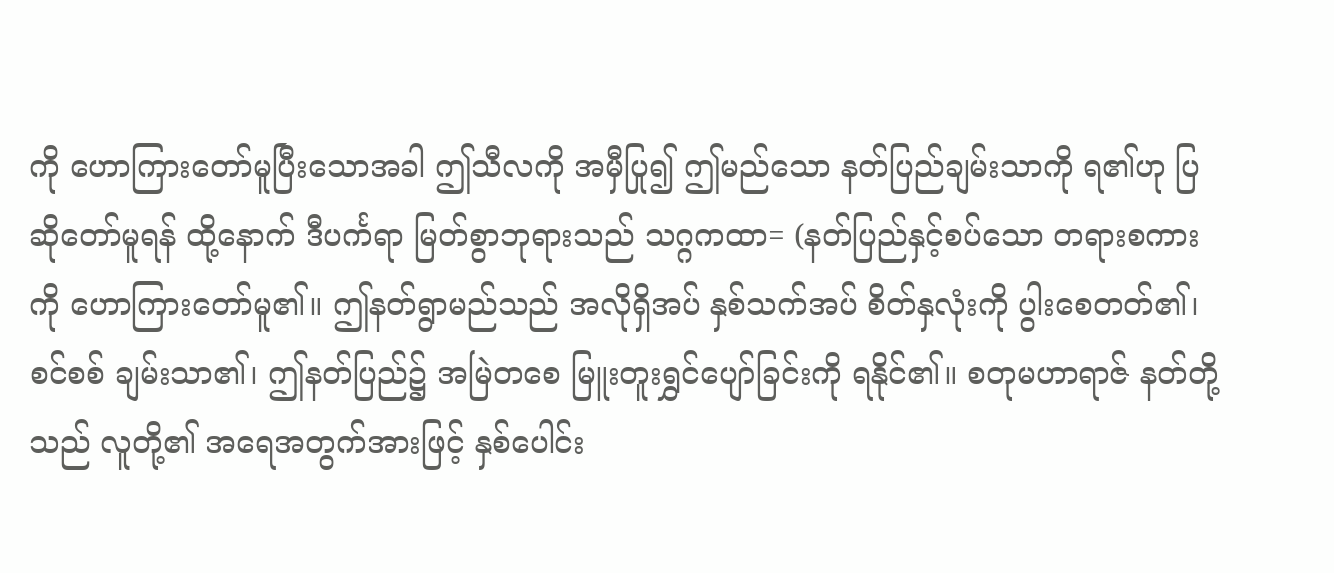ကို ဟောကြားတော်မူပြီးသောအခါ ဤသီလကို အမှီပြု၍ ဤမည်သော နတ်ပြည်ချမ်းသာကို ရ၏ဟု ပြဆိုတော်မူရန် ထို့နောက် ဒီပင်္ကရာ မြတ်စွာဘုရားသည် သဂ္ဂကထာ= (နတ်ပြည်နှင့်စပ်သော တရားစကားကို ဟောကြားတော်မူ၏။ ဤနတ်ရွာမည်သည် အလိုရှိအပ် နှစ်သက်အပ် စိတ်နှလုံးကို ပွါးစေတတ်၏၊ စင်စစ် ချမ်းသာ၏၊ ဤနတ်ပြည်၌ အမြဲတစေ မြူးတူးရွှင်ပျော်ခြင်းကို ရနိုင်၏။ စတုမဟာရာဇ် နတ်တို့သည် လူတို့၏ အရေအတွက်အားဖြင့် နှစ်ပေါင်း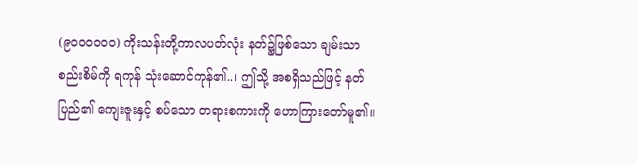(၉၀၀၀၀၀၀) ကိုးသန်းတို့ကာလပတ်လုံး နတ်၌ဖြစ်သော ချမ်းသာစည်းစိမ်ကို ရကုန် သုံးဆောင်ကုန်၏..၊ ဤသို့ အစရှိသည်ဖြင့် နတ်ပြည်၏ ကျေးဇူးနှင့် စပ်သော တရားစကားကို ဟောကြားတော်မူ၏။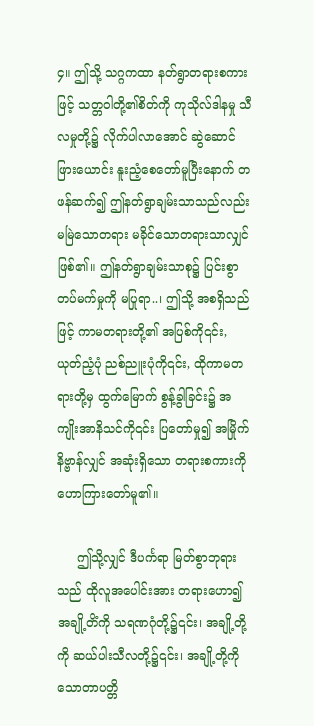၄။ ဤသို့ သဂ္ဂကထာ နတ်ရွာတရားစကားဖြင့် သတ္တဝါတို့၏စိတ်ကို ကုသိုလ်ဒါနမှု သီလမှုတို့၌ လိုက်ပါလာအောင် ဆွဲဆောင်ဖြားယောင်း နူးညံ့စေတော်မူပြီးနောက် တဖန်ဆက်၍ ဤနတ်ရွာချမ်းသာသည်လည်း မမြဲသောတရား မခိုင်သောတရားသာလျှင် ဖြစ်၏။ ဤနတ်ရွာချမ်းသာစု၌ ပြင်းစွာတပ်မက်မှုကို မပြုရာ..၊ ဤသို့ အစရှိသည်ဖြင့် ကာမတရားတို့၏ အပြစ်ကို၎င်း, ယုတ်ညံ့ပုံ ညစ်ညူးပုံကို၎င်း, ထိုကာမတရားတို့မှ ထွက်မြောက် စွန့်ခွါခြင်း၌ အကျိုးအာနိသင်ကို၎င်း ပြတော်မှု၍ အမြိုက်နိဗ္ဗာန်လျှင် အဆုံးရှိသော တရားစကားကို ဟောကြားတော်မူ၏။

     ဤသို့လျှင် ဒီပင်္ကရာ မြတ်စွာဘုရားသည် ထိုလူအပေါင်းအား တရားဟော၍ အချို့တိံကို သရဏဂုံတို့၌၎င်း၊ အချို့တို့ကို ဆယ်ပါးသီလတို့၌၎င်း၊ အချို့တို့ကို သောတာပတ္တိ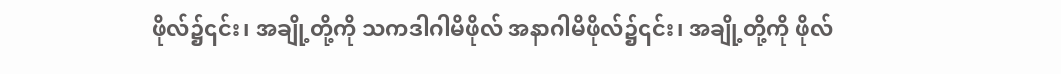ဖိုလ်၌၎င်း၊ အချို့တို့ကို သကဒါဂါမိဖိုလ် အနာဂါမိဖိုလ်၌၎င်း၊ အချို့တို့ကို ဖိုလ်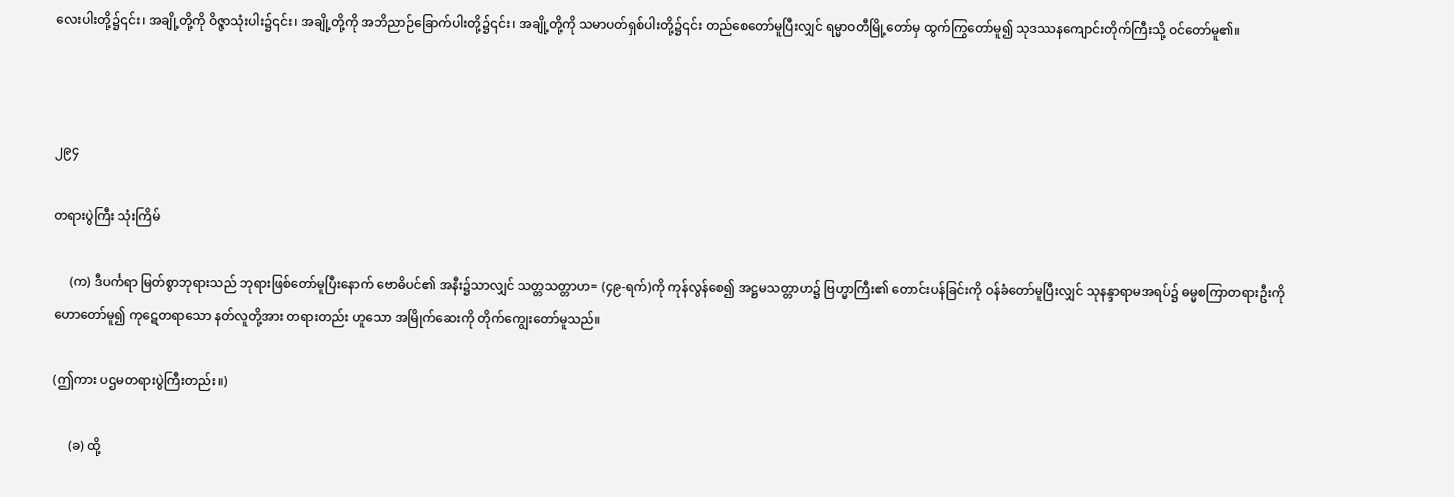လေးပါးတို့၌၎င်း၊ အချို့တို့ကို ဝိဇ္ဇာသုံးပါး၌၎င်း၊ အချို့တို့ကို အဘိညာဉ်ခြောက်ပါးတို့၌၎င်း၊ အချို့တို့ကို သမာပတ်ရှစ်ပါးတို့၌၎င်း တည်စေတော်မူပြီးလျှင် ရမ္မာဝတီမြို့တော်မှ ထွက်ကြွတော်မူ၍ သုဒဿနကျောင်းတိုက်ကြီးသို့ ဝင်တော်မူ၏။



၂၉၄

တရားပွဲကြီး သုံးကြိမ်

     (က) ဒီပင်္ကရာ မြတ်စွာဘုရားသည် ဘုရားဖြစ်တော်မူပြီးနောက် ဗောဓိပင်၏ အနီး၌သာလျှင် သတ္တသတ္တာဟ= (၄၉-ရက်)ကို ကုန်လွန်စေ၍ အဋ္ဌမသတ္တာဟ၌ ဗြဟ္မာကြီး၏ တောင်းပန်ခြင်းကို ဝန်ခံတော်မူပြီးလျှင် သုနန္ဒာရာမအရပ်၌ ဓမ္မစကြာတရားဦးကို ဟောတော်မူ၍ ကုဋေတရာသော နတ်လူတို့အား တရားတည်း ဟူသော အမြိုက်ဆေးကို တိုက်ကျွေးတော်မူသည်။

(ဤကား ပဌမတရားပွဲကြီးတည်း။)

     (ခ) ထို့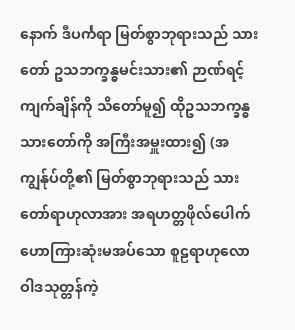နောက် ဒီပင်္ကရာ မြတ်စွာဘုရားသည် သားတော် ဥသဘက္ခန္ဓမင်းသား၏ ဉာဏ်ရင့်ကျက်ချိန်ကို သိတော်မူ၍ ထိုဥသဘက္ခန္ဓသားတော်ကို အကြီးအမှူးထား၍ (အကျွန်ုပ်တို့၏ မြတ်စွာဘုရားသည် သားတော်ရာဟုလာအား အရဟတ္တဖိုလ်ပေါက် ဟောကြားဆုံးမအပ်သော စူဠရာဟုလောဝါဒသုတ္တန်ကဲ့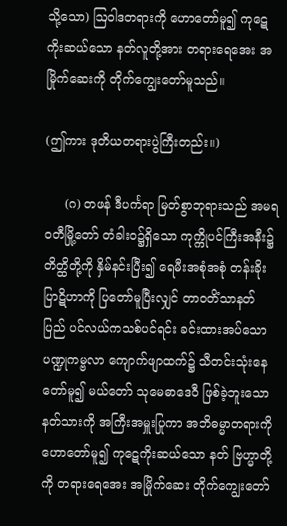သို့သော) ဩဝါဒတရားကို ဟောတော်မူ၍ ကုဋေကိုးဆယ်သော နတ်လူတို့အား တရားရေအေး အမြိုက်ဆေးကို တိုက်ကျွေးတော်မူသည်။

(ဤကား ဒုတိယတရားပွဲကြီးတည်း။)

     (ဂ) တဖန် ဒီပင်္ကရာ မြတ်စွာဘုရားသည် အမရဝတီမြို့တော် တံခါးဝ၌ရှိသော ကုက္ကိုပင်ကြီးအနီး၌ တိတ္ထိတို့ကို နှိမ်နင်းပြီး၍ ရေမီးအစုံအစုံ တန်းခိုးပြာဋိဟာကို ပြတော်မူပြီးလျှင် တာဝတိံသာနတ်ပြည် ပင်လယ်ကသစ်ပင်ရင်း ခင်းထားအပ်သော ပဏ္ဍုကမ္ဗလာ ကျောက်ဖျာထက်၌ သီတင်းသုံးနေတော်မူ၍ မယ်တော် သုမေဓာဒေဝီ ဖြစ်ခဲ့ဘူးသော နတ်သားကို အကြီးအမှူးပြုကာ အဘိဓမ္မာတရားကို ဟောတော်မူ၍ ကုဋေကိုးဆယ်သော နတ် ဗြဟ္မာတို့ကို တရားရေအေး အမြိုက်ဆေး တိုက်ကျွေးတော်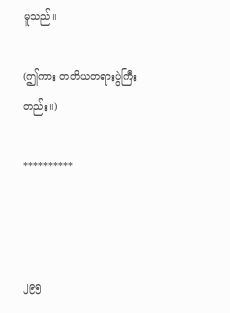မူသည်။

(ဤကား တတိယတရားပွဲကြီးတည်း။)

**********



၂၉၅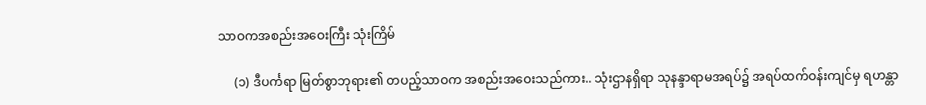သာဝကအစည်းအဝေးကြီး သုံးကြိမ်

     (၁) ဒီပင်္ကရာ မြတ်စွာဘုရား၏ တပည့်သာဝက အစည်းအဝေးသည်ကား.. သုံးဌာနရှိရာ သုနန္ဒာရာမအရပ်၌ အရပ်ထက်ဝန်းကျင်မှ ရဟန္တာ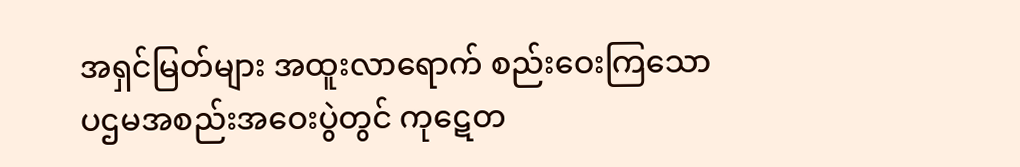အရှင်မြတ်များ အထူးလာရောက် စည်းဝေးကြသော ပဌမအစည်းအဝေးပွဲတွင် ကုဋေတ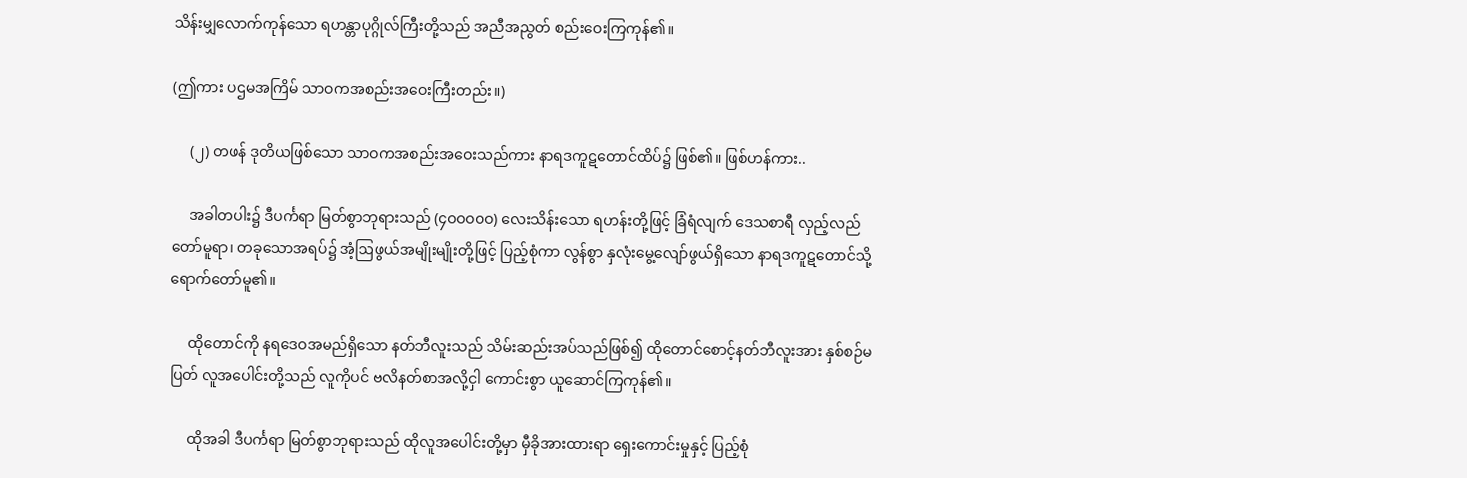သိန်းမျှလောက်ကုန်သော ရဟန္တာပုဂ္ဂိုလ်ကြီးတို့သည် အညီအညွတ် စည်းဝေးကြကုန်၏။

(ဤကား ပဌမအကြိမ် သာဝကအစည်းအဝေးကြီးတည်း။)

     (၂) တဖန် ဒုတိယဖြစ်သော သာဝကအစည်းအဝေးသည်ကား နာရဒကူဋတောင်ထိပ်၌ ဖြစ်၏။ ဖြစ်ဟန်ကား..

     အခါတပါး၌ ဒီပင်္ကရာ မြတ်စွာဘုရားသည် (၄ဝဝဝ၀ဝ) လေးသိန်းသော ရဟန်းတို့ဖြင့် ခြံရံလျက် ဒေသစာရီ လှည့်လည်တော်မူရာ၊ တခုသောအရပ်၌ အံ့ဩဖွယ်အမျိုးမျိုးတို့ဖြင့် ပြည့်စုံကာ လွန်စွာ နှလုံးမွေ့လျော်ဖွယ်ရှိသော နာရဒကူဋတောင်သို့ ရောက်တော်မူ၏။

     ထိုတောင်ကို နရဒေဝအမည်ရှိသော နတ်ဘီလူးသည် သိမ်းဆည်းအပ်သည်ဖြစ်၍ ထိုတောင်စောင့်နတ်ဘီလူးအား နှစ်စဉ်မပြတ် လူအပေါင်းတို့သည် လူကိုပင် ဗလိနတ်စာအလို့ငှါ ကောင်းစွာ ယူဆောင်ကြကုန်၏။

     ထိုအခါ ဒီပင်္ကရာ မြတ်စွာဘုရားသည် ထိုလူအပေါင်းတို့မှာ မှီခိုအားထားရာ ရှေးကောင်းမှုနှင့် ပြည့်စုံ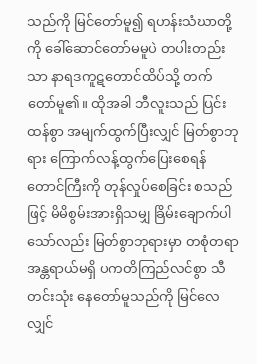သည်ကို မြင်တော်မူ၍ ရဟန်းသံဃာတို့ကို ခေါ်ဆောင်တော်မမူပဲ တပါးတည်းသာ နာရဒကူဋတောင်ထိပ်သို့ တက်တော်မူ၏။ ထိုအခါ ဘီလူးသည် ပြင်းထန်စွာ အမျက်ထွက်ပြီးလျှင် မြတ်စွာဘုရား ကြောက်လန့်ထွက်ပြေးစေရန် တောင်ကြီးကို တုန်လှုပ်စေခြင်း စသည်ဖြင့် မိမိစွမ်းအားရှိသမျှ ခြိမ်းချောက်ပါသော်လည်း မြတ်စွာဘုရားမှာ တစုံတရာ အန္တရာယ်မရှိ ပကတိကြည်လင်စွာ သီတင်းသုံး နေတော်မူသည်ကို မြင်လေလျှင်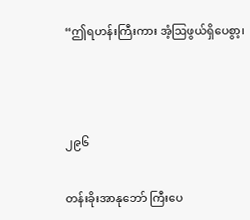“ဤရဟန်းကြီးကား အံ့ဩဖွယ်ရှိပေစွာ့၊



၂၉၆

တန်းခိုးအာနုဘော် ကြီးပေ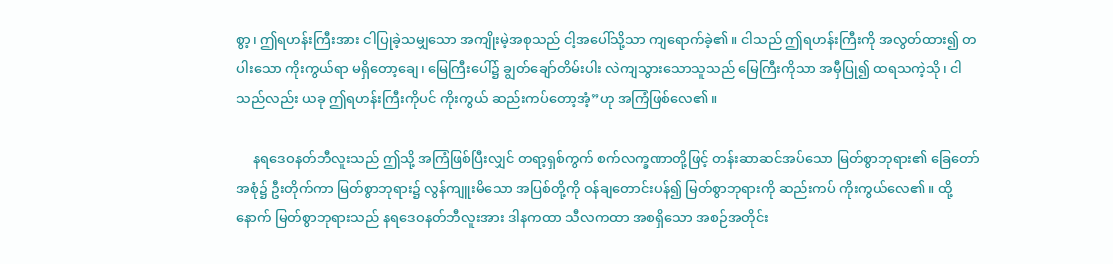စွာ့၊ ဤရဟန်းကြီးအား ငါပြုခဲ့သမျှသော အကျိုးမဲ့အစုသည် ငါ့အပေါ်သို့သာ ကျရောက်ခဲ့၏။ ငါသည် ဤရဟန်းကြီးကို အလွတ်ထား၍ တပါးသော ကိုးကွယ်ရာ မရှိတော့ချေ၊ မြေကြီးပေါ်၌ ချွတ်ချော်တိမ်းပါး လဲကျသွားသောသူသည် မြေကြီးကိုသာ အမှီပြု၍ ထရသကဲ့သို၊ ငါသည်လည်း ယခု ဤရဟန်းကြီးကိုပင် ကိုးကွယ် ဆည်းကပ်တော့အံ့”ဟု အကြံဖြစ်လေ၏။

     နရဒေဝနတ်ဘီလူးသည် ဤသို့ အကြံဖြစ်ပြီးလျှင် တရာ့ရှစ်ကွက် စက်လက္ခဏာတို့ဖြင့် တန်းဆာဆင်အပ်သော မြတ်စွာဘုရား၏ ခြေတော်အစုံ၌ ဦးတိုက်ကာ မြတ်စွာဘုရား၌ လွန်ကျူးမိသော အပြစ်တို့ကို ဝန်ချတောင်းပန်၍ မြတ်စွာဘုရားကို ဆည်းကပ် ကိုးကွယ်လေ၏။ ထို့နောက် မြတ်စွာဘုရားသည် နရဒေဝနတ်ဘီလူးအား ဒါနကထာ သီလကထာ အစရှိသော အစဉ်အတိုင်း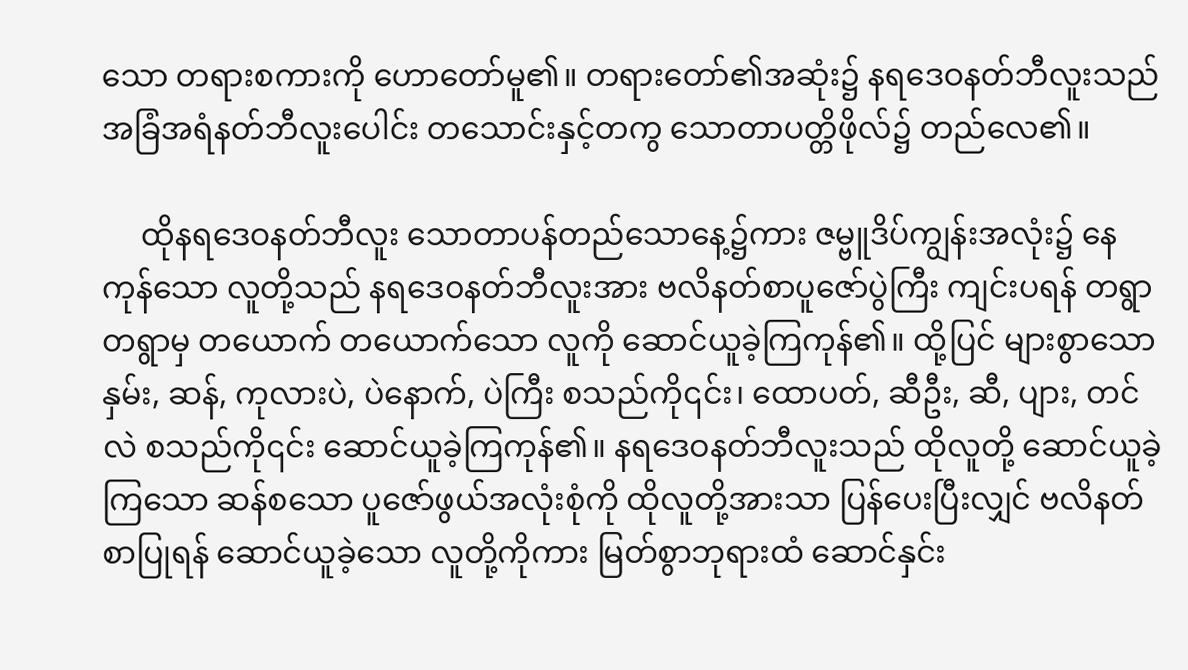သော တရားစကားကို ဟောတော်မူ၏။ တရားတော်၏အဆုံး၌ နရဒေဝနတ်ဘီလူးသည် အခြံအရံနတ်ဘီလူးပေါင်း တသောင်းနှင့်တကွ သောတာပတ္တိဖိုလ်၌ တည်လေ၏။

     ထိုနရဒေဝနတ်ဘီလူး သောတာပန်တည်သောနေ့၌ကား ဇမ္ဗူဒိပ်ကျွန်းအလုံး၌ နေကုန်သော လူတို့သည် နရဒေ၀နတ်ဘီလူးအား ဗလိနတ်စာပူဇော်ပွဲကြီး ကျင်းပရန် တရွာတရွာမှ တယောက် တယောက်သော လူကို ဆောင်ယူခဲ့ကြကုန်၏။ ထို့ပြင် များစွာသော နှမ်း, ဆန်, ကုလားပဲ, ပဲနောက်, ပဲကြီး စသည်ကို၎င်း၊ ထောပတ်, ဆီဦး, ဆီ, ပျား, တင်လဲ စသည်ကို၎င်း ဆောင်ယူခဲ့ကြကုန်၏။ နရဒေဝနတ်ဘီလူးသည် ထိုလူတို့ ဆောင်ယူခဲ့ကြသော ဆန်စသော ပူဇော်ဖွယ်အလုံးစုံကို ထိုလူတို့အားသာ ပြန်ပေးပြီးလျှင် ဗလိနတ်စာပြုရန် ဆောင်ယူခဲ့သော လူတို့ကိုကား မြတ်စွာဘုရားထံ ဆောင်နှင်း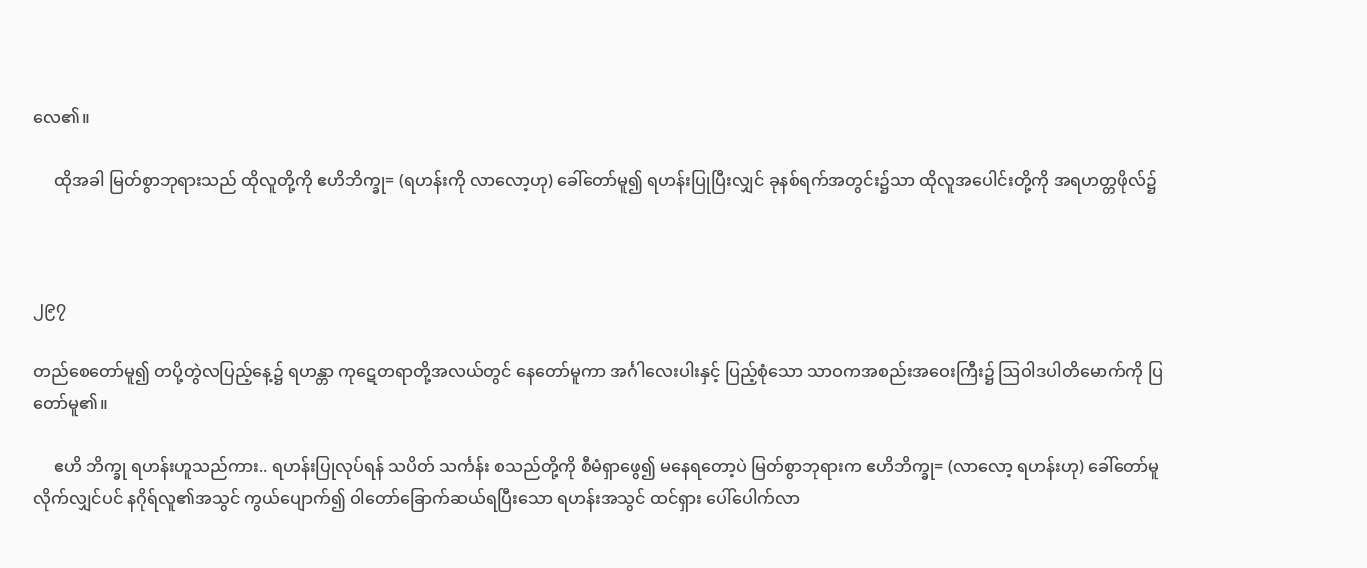လေ၏။

     ထိုအခါ မြတ်စွာဘုရားသည် ထိုလူတို့ကို ဧဟိဘိက္ခု= (ရဟန်းကို လာလော့ဟု) ခေါ်တော်မူ၍ ရဟန်းပြုပြီးလျှင် ခုနစ်ရက်အတွင်း၌သာ ထိုလူအပေါင်းတို့ကို အရဟတ္တဖိုလ်၌



၂၉၇

တည်စေတော်မူ၍ တပို့တွဲလပြည့်နေ့၌ ရဟန္တာ ကုဋေတရာတို့အလယ်တွင် နေတော်မူကာ အင်္ဂါလေးပါးနှင့် ပြည့်စုံသော သာဝကအစည်းအဝေးကြီး၌ ဩဝါဒပါတိမောက်ကို ပြတော်မူ၏။

     ဧဟိ ဘိက္ခု ရဟန်းဟူသည်ကား.. ရဟန်းပြုလုပ်ရန် သပိတ် သင်္ကန်း စသည်တို့ကို စီမံရှာဖွေ၍ မနေရတော့ပဲ မြတ်စွာဘုရားက ဧဟိဘိက္ခု= (လာလော့ ရဟန်းဟု) ခေါ်တော်မူလိုက်လျှင်ပင် နဂိုရ်လူ၏အသွင် ကွယ်ပျောက်၍ ဝါတော်ခြောက်ဆယ်ရပြီးသော ရဟန်းအသွင် ထင်ရှား ပေါ်ပေါက်လာ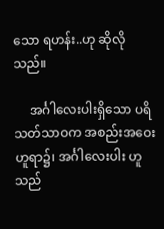သော ရဟန်း..ဟု ဆိုလိုသည်။

     အင်္ဂါလေးပါးရှိသော ပရိသတ်သာဝက အစည်းအဝေး ဟူရာ၌၊ အင်္ဂါလေးပါး ဟူသည်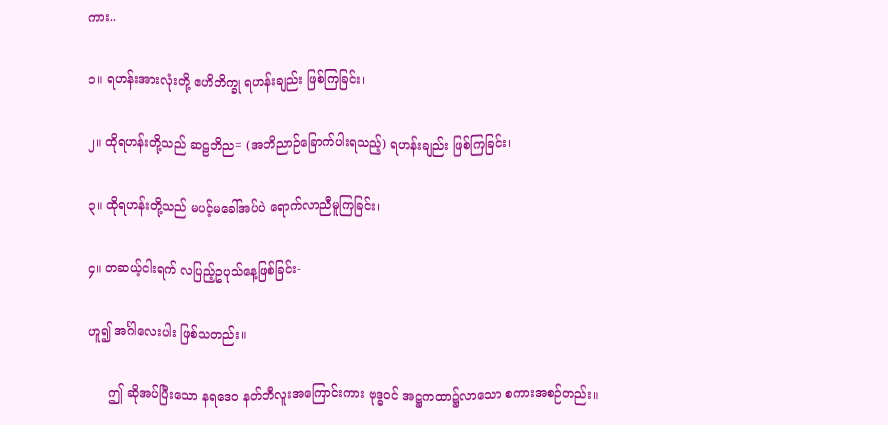ကား..

၁။ ရဟန်းအားလုံးတို့ ဧဟိဘိက္ခု ရဟန်းချည်း ဖြစ်ကြခြင်း၊

၂။ ထိုရဟန်းတို့သည် ဆဠဘိည= (အဘိညာဉ်ခြောက်ပါးရသည့်) ရဟန်းချည်း ဖြစ်ကြခြင်း၊

၃။ ထိုရဟန်းတို့သည် မပင့်မခေါ်အပ်ပဲ ရောက်လာညီမူကြခြင်း၊

၄။ တဆယ့်ငါးရက် လပြည့်ဥပုသ်နေ့ဖြစ်ခြင်း-

ဟူ၍ အင်္ဂါလေးပါး ဖြစ်သတည်း။

     ဤ ဆိုအပ်ပြီးသော နရဒေ၀ နတ်ဘီလူးအကြောင်းကား ဗုဒ္ဓဝင် အဋ္ဌကထာ၌လာသော စကားအစဉ်တည်း။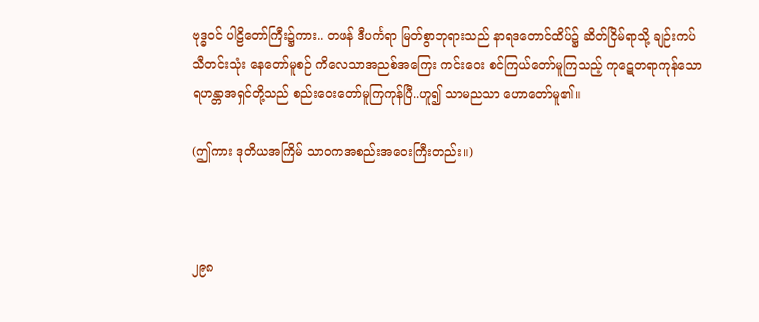ဗုဒ္ဓဝင် ပါဠိတော်ကြီး၌ကား.. တဖန် ဒီပင်္ကရာ မြတ်စွာဘုရားသည် နာရဒတောင်ထိပ်၌ ဆိတ်ငြိမ်ရာသို့ ချဉ်းကပ်သီတင်းသုံး နေတော်မူစဉ် ကိလေသာအညစ်အကြေး ကင်းဝေး စင်ကြယ်တော်မူကြသည့် ကုဋေတရာကုန်သော ရဟန္တာအရှင်တို့သည် စည်းဝေးတော်မူကြကုန်ပြီ..ဟူ၍ သာမညသာ ဟောတော်မူ၏။

(ဤကား ဒုတိယအကြိမ် သာဝကအစည်းအဝေးကြီးတည်း။)



၂၉၈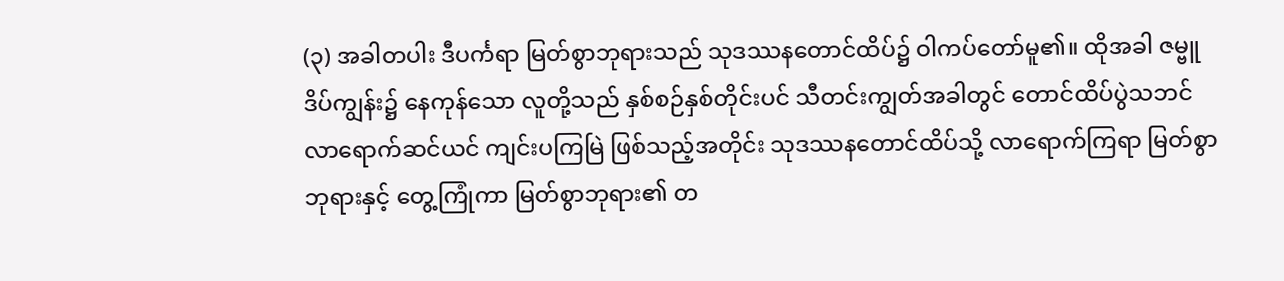(၃) အခါတပါး ဒီပင်္ကရာ မြတ်စွာဘုရားသည် သုဒဿနတောင်ထိပ်၌ ဝါကပ်တော်မူ၏။ ထိုအခါ ဇမ္ဗူဒိပ်ကျွန်း၌ နေကုန်သော လူတို့သည် နှစ်စဉ်နှစ်တိုင်းပင် သီတင်းကျွတ်အခါတွင် တောင်ထိပ်ပွဲသဘင် လာရောက်ဆင်ယင် ကျင်းပကြမြဲ ဖြစ်သည့်အတိုင်း သုဒဿနတောင်ထိပ်သို့ လာရောက်ကြရာ မြတ်စွာဘုရားနှင့် တွေ့ကြုံကာ မြတ်စွာဘုရား၏ တ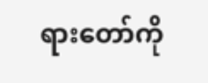ရားတော်ကို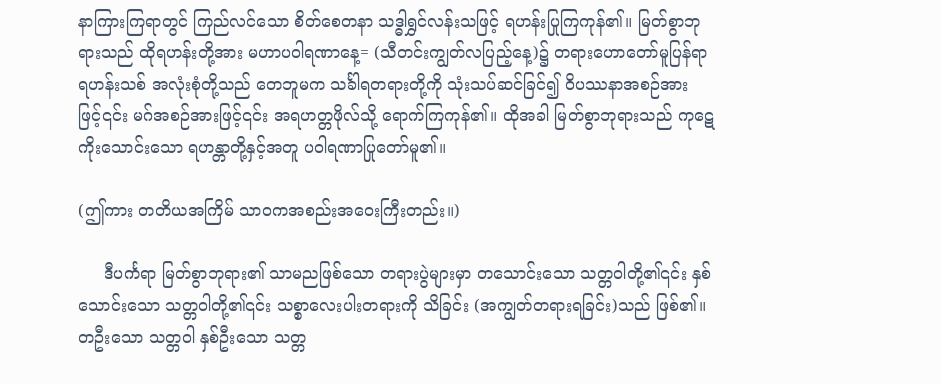နာကြားကြရာတွင် ကြည်လင်သော စိတ်စေတနာ သဒ္ဓါရွှင်လန်းသဖြင့် ရဟန်းပြုကြကုန်၏။ မြတ်စွာဘုရားသည် ထိုရဟန်းတို့အား မဟာပဝါရဏာနေ့= (သီတင်းကျွတ်လပြည့်နေ့)၌ တရားဟောတော်မူပြန်ရာ ရဟန်းသစ် အလုံးစုံတို့သည် တေဘူမက သင်္ခါရတရားတို့ကို သုံးသပ်ဆင်ခြင်၍ ဝိပဿနာအစဉ်အားဖြင့်၎င်း မဂ်အစဉ်အားဖြင့်၎င်း အရဟတ္တဖိုလ်သို့ ရောက်ကြကုန်၏။ ထိုအခါ မြတ်စွာဘုရားသည် ကုဋေကိုးသောင်းသော ရဟန္တာတို့နှင့်အတူ ပဝါရဏာပြုတော်မူ၏။

(ဤကား တတိယအကြိမ် သာဝကအစည်းအဝေးကြီးတည်း။)

     ဒီပင်္ကရာ မြတ်စွာဘုရား၏ သာမညဖြစ်သော တရားပွဲများမှာ တသောင်းသော သတ္တဝါတို့၏၎င်း နှစ်သောင်းသော သတ္တဝါတို့၏၎င်း သစ္စာလေးပါးတရားကို သိခြင်း (အကျွတ်တရားရခြင်း)သည် ဖြစ်၏။ တဦးသော သတ္တဝါ နှစ်ဦးသော သတ္တ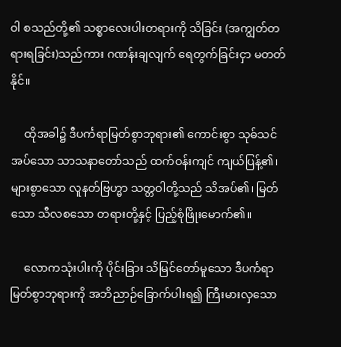ဝါ စသည်တို့၏ သစ္စာလေးပါးတရားကို သိခြင်း (အကျွတ်တရားရခြင်း)သည်ကား ဂဏန်းချလျက် ရေတွက်ခြင်းငှာ မတတ်နိုင်။

     ထိုအခါ၌ ဒီပင်္ကရာမြတ်စွာဘုရား၏ ကောင်းစွာ သုဓ်သင်အပ်သော သာသနာတော်သည် ထက်ဝန်းကျင် ကျယ်ပြန့်၏၊ များစွာသော လူနတ်ဗြဟ္မာ သတ္တဝါတို့သည် သိအပ်၏၊ မြတ်သော သီလစသော တရားတို့နှင့် ပြည့်စုံဖြိုးမောက်၏။

     လောကသုံးပါးကို ပိုင်းခြား သိမြင်တော်မူသော ဒီပင်္ကရာမြတ်စွာဘုရားကို အဘိညာဉ်ခြောက်ပါးရ၍ ကြီးမားလှသော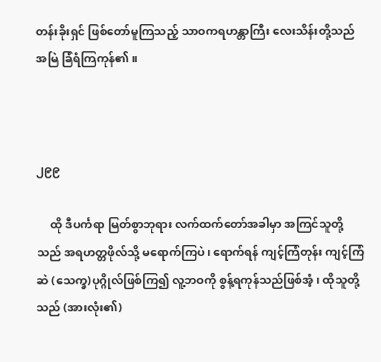တန်းခိုးရှင် ဖြစ်တော်မူကြသည့် သာဝကရဟန္တာကြီး လေးသိန်းတို့သည် အမြဲ ခြံရံကြကုန်၏။



၂၉၉

     ထို ဒီပင်္ကရာ မြတ်စွာဘုရား လက်ထက်တော်အခါမှာ အကြင်သူတို့သည် အရဟတ္တဖိုလ်သို့ မရောက်ကြပဲ၊ ရောက်ရန် ကျင့်ကြံတုန်း ကျင့်ကြံဆဲ (သေက္ခ)ပုဂ္ဂိုလ်ဖြစ်ကြ၍ လူ့ဘဝကို စွန့်ရကုန်သည်ဖြစ်အံ့၊ ထိုသူတို့သည် (အားလုံး၏)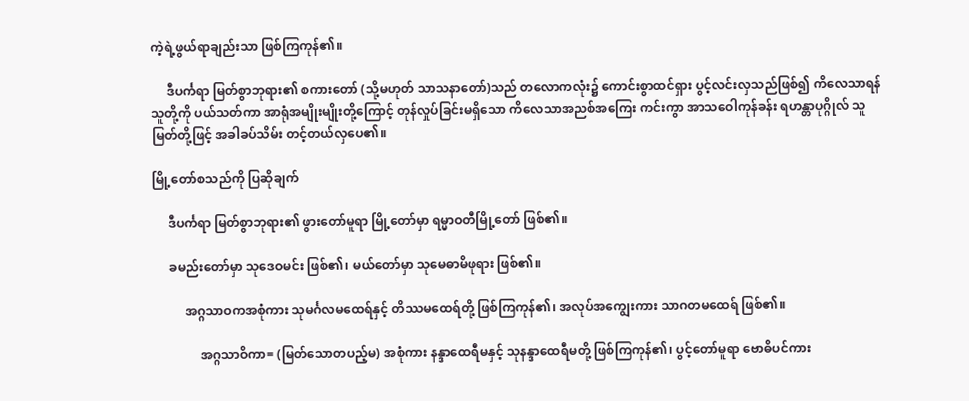ကဲ့ရဲ့ဖွယ်ရာချည်းသာ ဖြစ်ကြကုန်၏။

     ဒီပင်္ကရာ မြတ်စွာဘုရား၏ စကားတော် (သို့မဟုတ် သာသနာတော်)သည် တလောကလုံး၌ ကောင်းစွာထင်ရှား ပွင့်လင်းလှသည်ဖြစ်၍ ကိလေသာရန်သူတို့ကို ပယ်သတ်ကာ အာရုံအမျိုးမျိုးတို့ကြောင့် တုန်လှုပ်ခြင်းမရှိသော ကိလေသာအညစ်အကြေး ကင်းကွာ အာသဝေါကုန်ခန်း ရဟန္တာပုဂ္ဂိုလ် သူမြတ်တို့ဖြင့် အခါခပ်သိမ်း တင့်တယ်လှပေ၏။

မြို့တော်စသည်ကို ပြဆိုချက်

     ဒီပင်္ကရာ မြတ်စွာဘုရား၏ ဖွားတော်မူရာ မြို့တော်မှာ ရမ္မာဝတီမြို့တော် ဖြစ်၏။

     ခမည်းတော်မှာ သုဒေဝမင်း ဖြစ်၏၊ မယ်တော်မှာ သုမေဓာမိဖုရား ဖြစ်၏။

          အဂ္ဂသာဝကအစုံကား သုမင်္ဂလမထေရ်နှင့် တိဿမထေရ်တို့ ဖြစ်ကြကုန်၏၊ အလုပ်အကျွေးကား သာဂတမထေရ် ဖြစ်၏။

               အဂ္ဂသာဝိကာ= (မြတ်သောတပည့်မ) အစုံကား နန္ဒာထေရီမနှင့် သုနန္ဒာထေရီမတို့ ဖြစ်ကြကုန်၏၊ ပွင့်တော်မူရာ ဗောဓိပင်ကား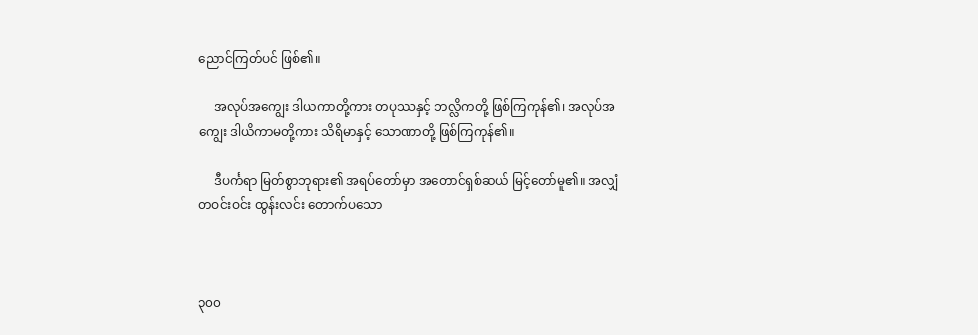ညောင်ကြတ်ပင် ဖြစ်၏။

     အလုပ်အကျွေး ဒါယကာတို့ကား တပုဿနှင့် ဘလ္လိကတို့ ဖြစ်ကြကုန်၏၊ အလုပ်အကျွေး ဒါယိကာမတို့ကား သိရိမာနှင့် သောဏာတို့ ဖြစ်ကြကုန်၏။

     ဒီပင်္ကရာ မြတ်စွာဘုရား၏ အရပ်တော်မှာ အတောင်ရှစ်ဆယ် မြင့်တော်မူ၏။ အလျှံတဝင်းဝင်း ထွန်းလင်း တောက်ပသော



၃၀၀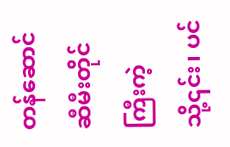တန်ဆောင် ဆီမီးတိုင်ကြီးကဲ့သို့၎င်း၊ ပင်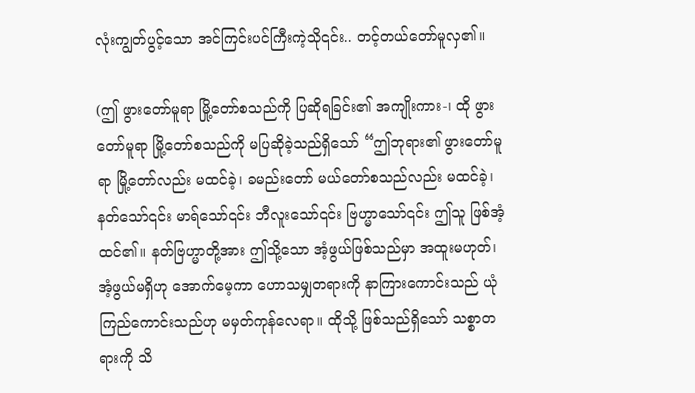လုံးကျွတ်ပွင့်သော အင်ကြင်းပင်ကြီးကဲ့သို၎င်း.. တင့်တယ်တော်မူလှ၏။

(ဤ ဖွားတော်မူရာ မြို့တော်စသည်ကို ပြဆိုရခြင်း၏ အကျိုးကား-၊ ထို ဖွားတော်မူရာ မြို့တော်စသည်ကို မပြဆိုခဲ့သည်ရှိသော် “ဤဘုရား၏ ဖွားတော်မူရာ မြို့တော်လည်း မထင်ခဲ့၊ ခမည်းတော် မယ်တော်စသည်လည်း မထင်ခဲ့၊ နတ်သော်၎င်း မာရ်သော်၎င်း ဘီလူးသော်၎င်း ဗြဟ္မာသော်၎င်း ဤသူ ဖြစ်အံ့ထင်၏။ နတ်ဗြဟ္မာတို့အား ဤသို့သော အံ့ဖွယ်ဖြစ်သည်မှာ အထူးမဟုတ်၊ အံ့ဖွယ်မရှိဟု အောက်မေ့ကာ ဟောသမျှတရားကို နာကြားကောင်းသည် ယုံကြည်ကောင်းသည်ဟု မမှတ်ကုန်လေရာ။ ထိုသို့ ဖြစ်သည်ရှိသော် သစ္စာတရားကို သိ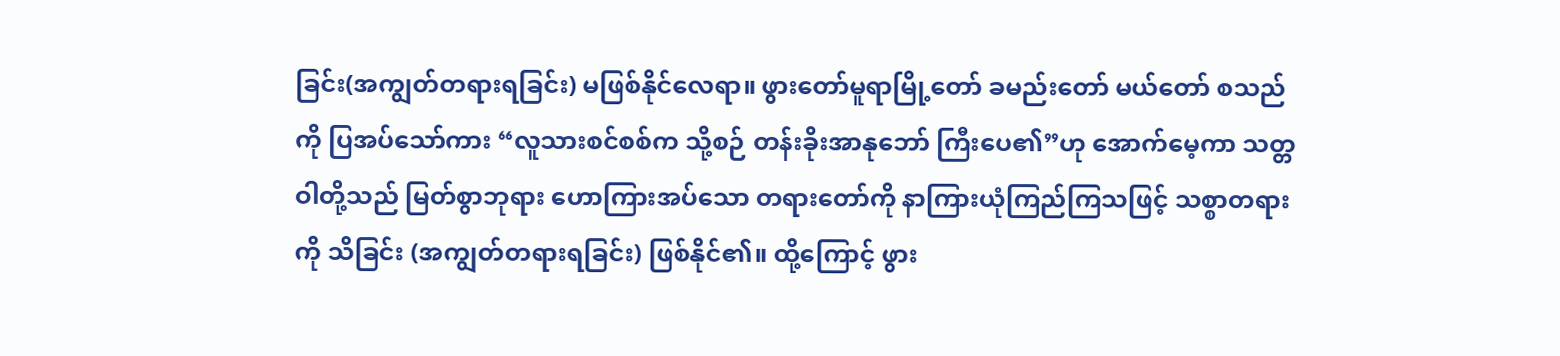ခြင်း(အကျွတ်တရားရခြင်း) မဖြစ်နိုင်လေရာ။ ဖွားတော်မူရာမြို့တော် ခမည်းတော် မယ်တော် စသည်ကို ပြအပ်သော်ကား “လူသားစင်စစ်က သို့စဉ် တန်းခိုးအာနုဘော် ကြီးပေ၏”ဟု အောက်မေ့ကာ သတ္တဝါတို့သည် မြတ်စွာဘုရား ဟောကြားအပ်သော တရားတော်ကို နာကြားယုံကြည်ကြသဖြင့် သစ္စာတရားကို သိခြင်း (အကျွတ်တရားရခြင်း) ဖြစ်နိုင်၏။ ထို့ကြောင့် ဖွား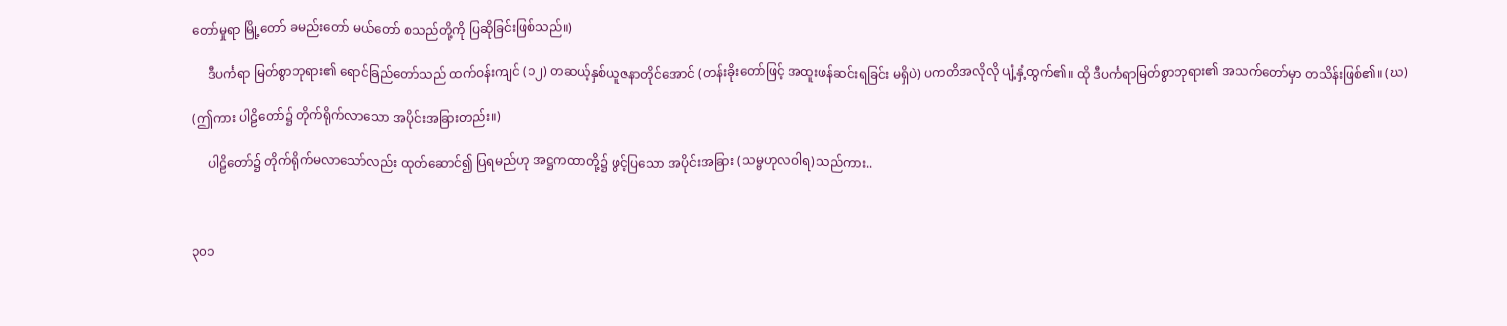တော်မှုရာ မြို့တော် ခမည်းတော် မယ်တော် စသည်တို့ကို ပြဆိုခြင်းဖြစ်သည်။)

     ဒီပင်္ကရာ မြတ်စွာဘုရား၏ ရောင်ခြည်တော်သည် ထက်ဝန်းကျင် (၁၂) တဆယ့်နှစ်ယူဇနာတိုင်အောင် (တန်းခိုးတော်ဖြင့် အထူးဖန်ဆင်းရခြင်း မရှိပဲ) ပကတိအလိုလို ပျံ့နှံ့ထွက်၏။ ထို ဒီပင်္ကရာမြတ်စွာဘုရား၏ အသက်တော်မှာ တသိန်းဖြစ်၏။ (ဃ)

(ဤကား ပါဠိတော်၌ တိုက်ရိုက်လာသော အပိုင်းအခြားတည်း။)

     ပါဠိတော်၌ တိုက်ရိုက်မလာသော်လည်း ထုတ်ဆောင်၍ ပြရမည်ဟု အဋ္ဌကထာတို့၌ ဖွင့်ပြသော အပိုင်းအခြား (သမ္ဗဟုလဝါရ)သည်ကား..



၃၀၁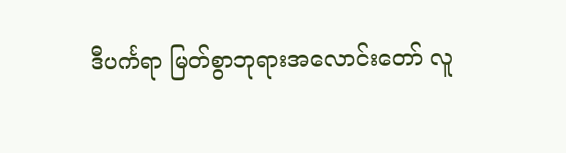ဒီပင်္ကရာ မြတ်စွာဘုရားအလောင်းတော် လူ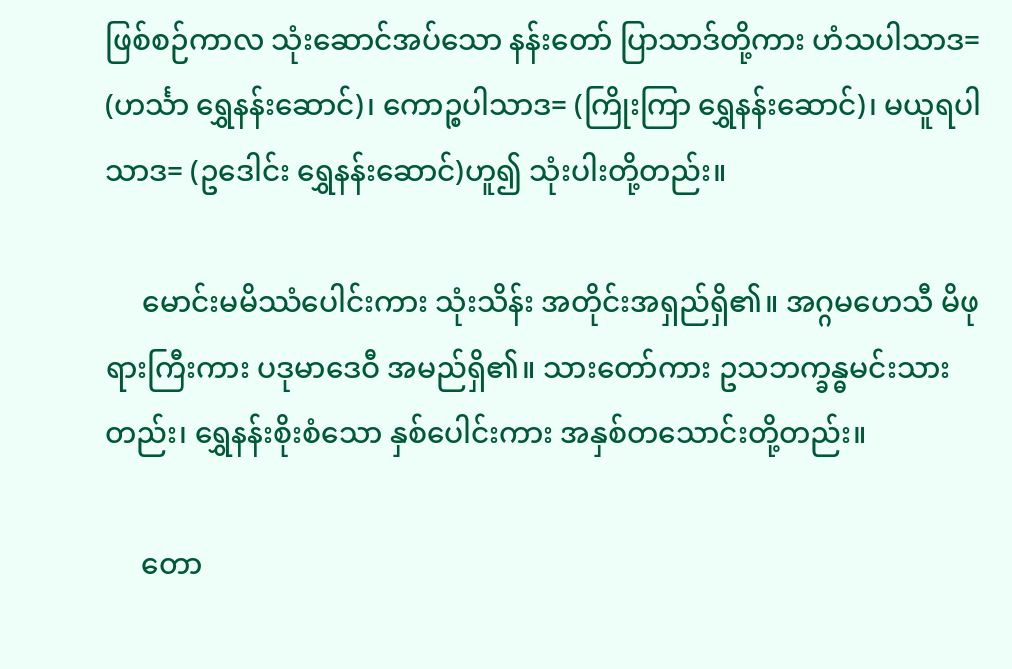ဖြစ်စဉ်ကာလ သုံးဆောင်အပ်သော နန်းတော် ပြာသာဒ်တို့ကား ဟံသပါသာဒ= (ဟင်္သာ ရွှေနန်းဆောင်)၊ ကောဉ္စပါသာဒ= (ကြိုးကြာ ရွှေနန်းဆောင်)၊ မယူရပါသာဒ= (ဥဒေါင်း ရွှေနန်းဆောင်)ဟူ၍ သုံးပါးတို့တည်း။

     မောင်းမမိဿံပေါင်းကား သုံးသိန်း အတိုင်းအရှည်ရှိ၏။ အဂ္ဂမဟေသီ မိဖုရားကြီးကား ပဒုမာဒေဝီ အမည်ရှိ၏။ သားတော်ကား ဥသဘက္ခန္ဓမင်းသားတည်း၊ ရွှေနန်းစိုးစံသော နှစ်ပေါင်းကား အနှစ်တသောင်းတို့တည်း။

     တော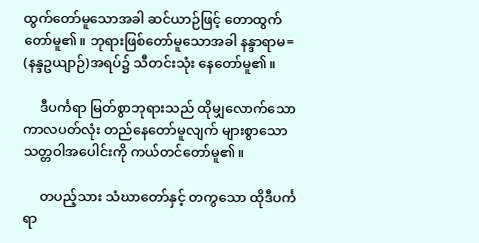ထွက်တော်မူသောအခါ ဆင်ယာဉ်ဖြင့် တောထွက်တော်မူ၏။ ဘုရားဖြစ်တော်မူသောအခါ နန္ဒာရာမ= (နန္ဒဥယျာဉ်)အရပ်၌ သီတင်းသုံး နေတော်မူ၏။

     ဒီပင်္ကရာ မြတ်စွာဘုရားသည် ထိုမျှလောက်သော ကာလပတ်လုံး တည်နေတော်မူလျက် များစွာသော သတ္တဝါအပေါင်းကို ကယ်တင်တော်မူ၏။

     တပည့်သား သံဃာတော်နှင့် တကွသော ထိုဒီပင်္ကရာ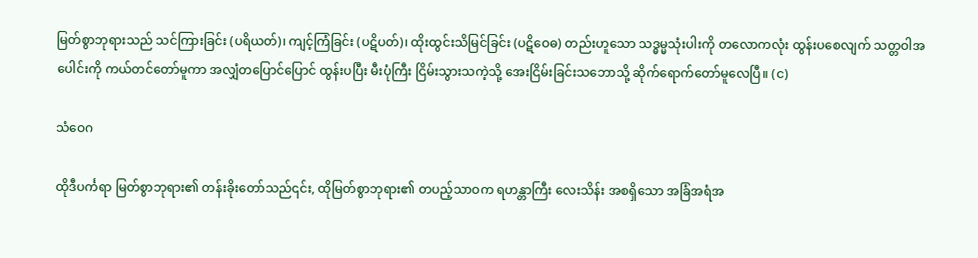မြတ်စွာဘုရားသည် သင်ကြားခြင်း (ပရိယတ်)၊ ကျင့်ကြံခြင်း (ပဋိပတ်)၊ ထိုးထွင်းသိမြင်ခြင်း (ပဋိဝေဓ) တည်းဟူသော သဒ္ဓမ္မသုံးပါးကို တလောကလုံး ထွန်းပစေလျက် သတ္တဝါအပေါင်းကို ကယ်တင်တော်မူကာ အလျှံတပြောင်ပြောင် ထွန်းပပြီး မီးပုံကြီး ငြိမ်းသွားသကဲ့သို့ အေးငြိမ်းခြင်းသဘောသို့ ဆိုက်ရောက်တော်မူလေပြီ။ (င)

သံဝေဂ

ထိုဒီပင်္ကရာ မြတ်စွာဘုရား၏ တန်းခိုးတော်သည်၎င်း, ထိုမြတ်စွာဘုရား၏ တပည့်သာဝက ရဟန္တာကြီး လေးသိန်း အစရှိသော အခြံအရံအ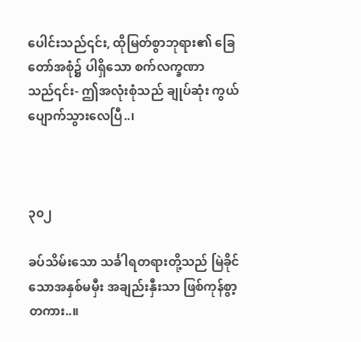ပေါင်းသည်၎င်း, ထိုမြတ်စွာဘုရား၏ ခြေတော်အစုံ၌ ပါရှိသော စက်လက္ခဏာသည်၎င်း- ဤအလုံးစုံသည် ချုပ်ဆုံး ကွယ်ပျောက်သွားလေပြီ..၊



၃၀၂

ခပ်သိမ်းသော သင်္ခါရတရားတို့သည် မြဲခိုင်သောအနှစ်မမှီး အချည်းနှီးသာ ဖြစ်ကုန်စွာ့တကား..။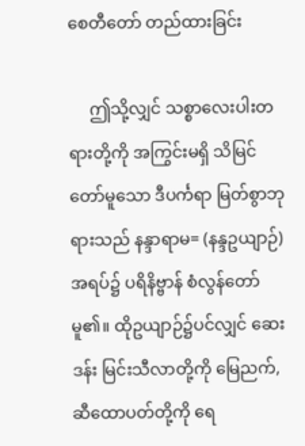စေတီတော် တည်ထားခြင်း

     ဤသို့လျှင် သစ္စာလေးပါးတရားတို့ကို အကြွင်းမရှိ သိမြင်တော်မူသော ဒီပင်္ကရာ မြတ်စွာဘုရားသည် နန္ဒာရာမ= (နန္ဒဥယျာဉ်)အရပ်၌ ပရိနိဗ္ဗာန် စံလွန်တော်မူ၏။ ထိုဥယျာဉ်၌ပင်လျှင် ဆေးဒန်း မြင်းသီလာတို့ကို မြေညက်, ဆီထောပတ်တို့ကို ရေ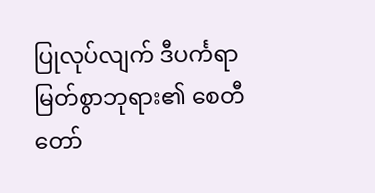ပြုလုပ်လျက် ဒီပင်္ကရာမြတ်စွာဘုရား၏ စေတီတော်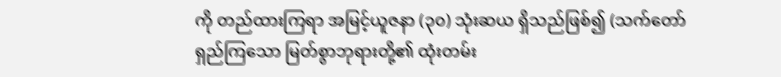ကို တည်ထားကြရာ အမြင့်ယူဇနာ (၃၀) သုံးဆယ ရှိသည်ဖြစ်၍ (သက်တော်ရှည်ကြသော မြတ်စွာဘုရားတို့၏ ထုံးတမ်း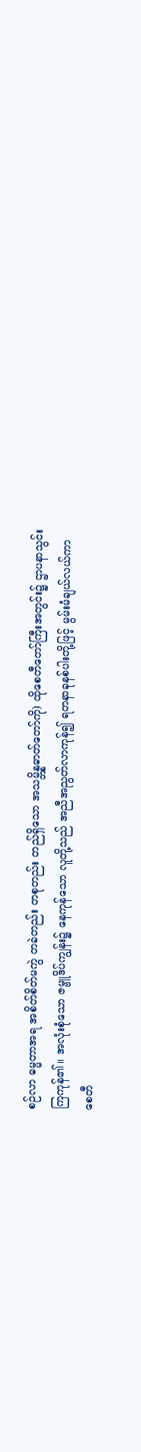စဉ်လာ ဓမ္မတာအရ အစိတ်စိတ်မကွဲ တခဲတည်း တစုတည်း တည်ရှိသော အသမ္ဘိန္နဓာတ်တော်ကို) ထိုစေတီတော်ကြီးအတွင်း၌ ဌာပနာသွင်းကြကုန်၏။ အလုံးစုံသော ဇမ္ဗူဒိပ်ကျွန်း၌ နေကုန်သော လူတို့သည် အညီအညွတ်လာကုန်၍ ရတနာခုနစ်ပါးတို့ဖြင့် မွမ်းမံချယ်လယ်ကာ စေတီ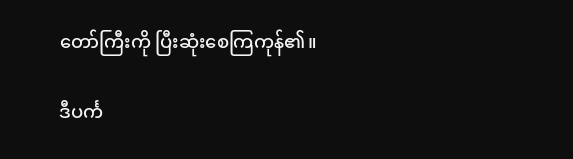တော်ကြီးကို ပြီးဆုံးစေကြကုန်၏။

ဒီပင်္က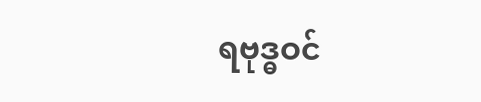ရဗုဒ္ဓဝင်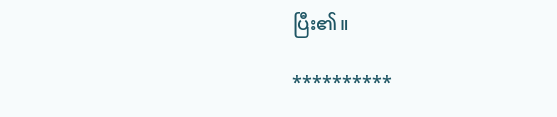ပြီး၏။

**********